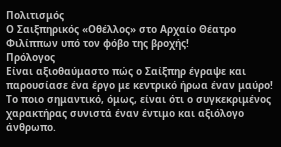Πολιτισμός
Ο Σαιξπηρικός «Οθέλλος» στο Αρχαίο Θέατρο Φιλίππων υπό τον φόβο της βροχής!
Πρόλογος
Είναι αξιοθαύμαστο πώς ο Σαίξπηρ έγραψε και παρουσίασε ένα έργο με κεντρικό ήρωα έναν μαύρο! Το ποιο σημαντικό, όμως, είναι ότι ο συγκεκριμένος χαρακτήρας συνιστά έναν έντιμο και αξιόλογο άνθρωπο.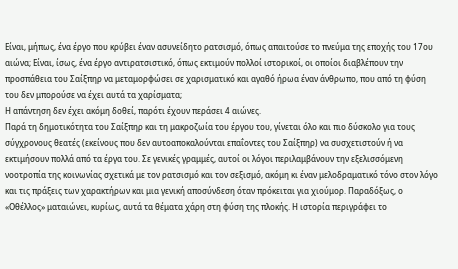Είναι, μήπως, ένα έργο που κρύβει έναν ασυνείδητο ρατσισμό, όπως απαιτούσε το πνεύμα της εποχής του 17ου αιώνα; Είναι, ίσως, ένα έργο αντιρατσιστικό, όπως εκτιμούν πολλοί ιστορικοί, οι οποίοι διαβλέπουν την προσπάθεια του Σαίξπηρ να μεταμορφώσει σε χαρισματικό και αγαθό ήρωα έναν άνθρωπο, που από τη φύση του δεν μπορούσε να έχει αυτά τα χαρίσματα;
Η απάντηση δεν έχει ακόμη δοθεί, παρότι έχουν περάσει 4 αιώνες.
Παρά τη δημοτικότητα του Σαίξπηρ και τη μακροζωία του έργου του, γίνεται όλο και πιο δύσκολο για τους σύγχρονους θεατές (εκείνους που δεν αυτοαποκαλούνται επαΐοντες του Σαίξπηρ) να συσχετιστούν ή να εκτιμήσουν πολλά από τα έργα του. Σε γενικές γραμμές, αυτοί οι λόγοι περιλαμβάνουν την εξελισσόμενη νοοτροπία της κοινωνίας σχετικά με τον ρατσισμό και τον σεξισμό, ακόμη κι έναν μελοδραματικό τόνο στον λόγο και τις πράξεις των χαρακτήρων και μια γενική αποσύνδεση όταν πρόκειται για χιούμορ. Παραδόξως, ο «Οθέλλος» ματαιώνει, κυρίως, αυτά τα θέματα χάρη στη φύση της πλοκής. Η ιστορία περιγράφει το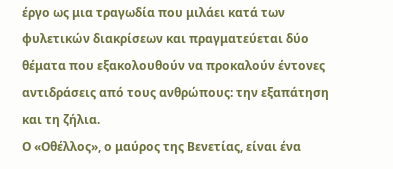έργο ως μια τραγωδία που μιλάει κατά των φυλετικών διακρίσεων και πραγματεύεται δύο θέματα που εξακολουθούν να προκαλούν έντονες αντιδράσεις από τους ανθρώπους: την εξαπάτηση και τη ζήλια.
Ο «Οθέλλος», ο μαύρος της Βενετίας, είναι ένα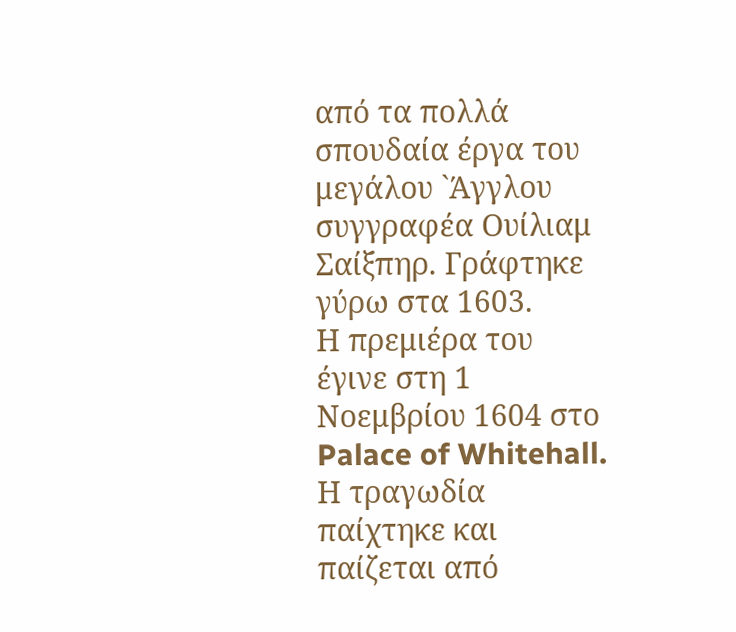από τα πολλά σπουδαία έργα του μεγάλου `Άγγλου συγγραφέα Ουίλιαμ Σαίξπηρ. Γράφτηκε γύρω στα 1603.
Η πρεμιέρα του έγινε στη 1 Νοεμβρίου 1604 στο Palace of Whitehall.
Η τραγωδία παίχτηκε και παίζεται από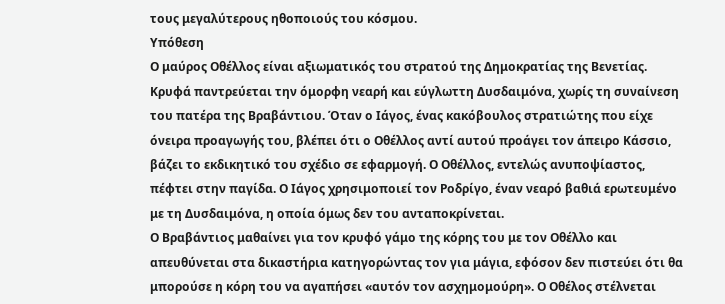τους μεγαλύτερους ηθοποιούς του κόσμου.
Υπόθεση
Ο μαύρος Οθέλλος είναι αξιωματικός του στρατού της Δημοκρατίας της Βενετίας. Κρυφά παντρεύεται την όμορφη νεαρή και εύγλωττη Δυσδαιμόνα, χωρίς τη συναίνεση του πατέρα της Βραβάντιου. Όταν ο Ιάγος, ένας κακόβουλος στρατιώτης που είχε όνειρα προαγωγής του, βλέπει ότι ο Οθέλλος αντί αυτού προάγει τον άπειρο Κάσσιο, βάζει το εκδικητικό του σχέδιο σε εφαρμογή. Ο Οθέλλος, εντελώς ανυποψίαστος, πέφτει στην παγίδα. Ο Ιάγος χρησιμοποιεί τον Ροδρίγο, έναν νεαρό βαθιά ερωτευμένο με τη Δυσδαιμόνα, η οποία όμως δεν του ανταποκρίνεται.
Ο Βραβάντιος μαθαίνει για τον κρυφό γάμο της κόρης του με τον Οθέλλο και απευθύνεται στα δικαστήρια κατηγορώντας τον για μάγια, εφόσον δεν πιστεύει ότι θα μπορούσε η κόρη του να αγαπήσει «αυτόν τον ασχημομούρη». Ο Οθέλος στέλνεται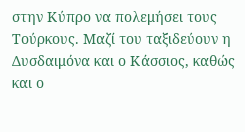στην Κύπρο να πολεμήσει τους Τούρκους. Μαζί του ταξιδεύουν η Δυσδαιμόνα και ο Κάσσιος, καθώς και ο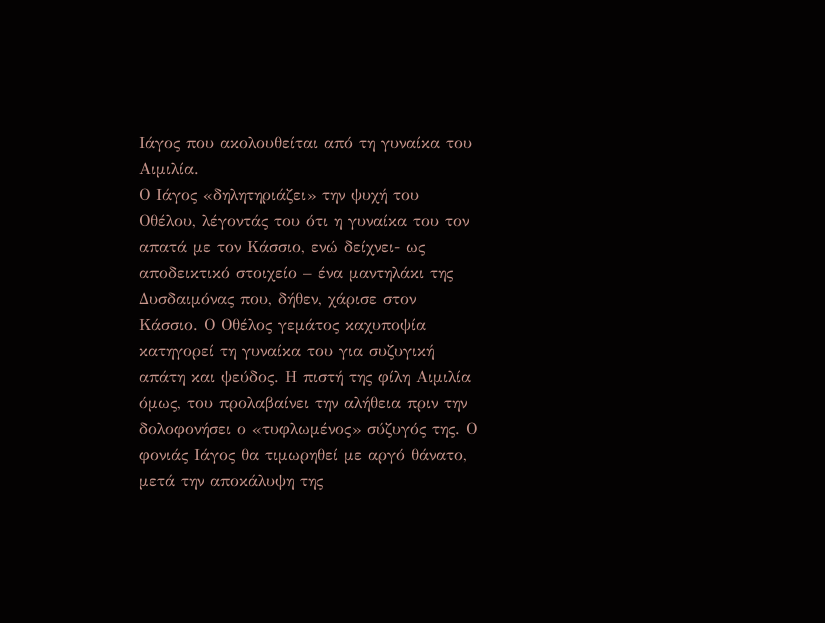Ιάγος που ακολουθείται από τη γυναίκα του Αιμιλία.
Ο Ιάγος «δηλητηριάζει» την ψυχή του Οθέλου, λέγοντάς του ότι η γυναίκα του τον απατά με τον Κάσσιο, ενώ δείχνει- ως αποδεικτικό στοιχείο – ένα μαντηλάκι της Δυσδαιμόνας που, δήθεν, χάρισε στον Κάσσιο. Ο Οθέλος γεμάτος καχυποψία κατηγορεί τη γυναίκα του για συζυγική απάτη και ψεύδος. Η πιστή της φίλη Αιμιλία όμως, του προλαβαίνει την αλήθεια πριν την δολοφονήσει ο «τυφλωμένος» σύζυγός της. Ο φονιάς Ιάγος θα τιμωρηθεί με αργό θάνατο, μετά την αποκάλυψη της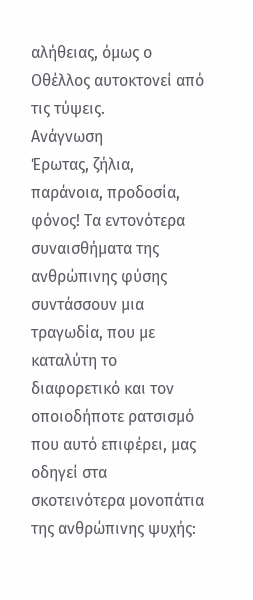αλήθειας, όμως ο Οθέλλος αυτοκτονεί από τις τύψεις.
Ανάγνωση
Έρωτας, ζήλια, παράνοια, προδοσία, φόνος! Τα εντονότερα συναισθήματα της ανθρώπινης φύσης συντάσσουν μια τραγωδία, που με καταλύτη το διαφορετικό και τον οποιοδήποτε ρατσισμό που αυτό επιφέρει, μας οδηγεί στα σκοτεινότερα μονοπάτια της ανθρώπινης ψυχής: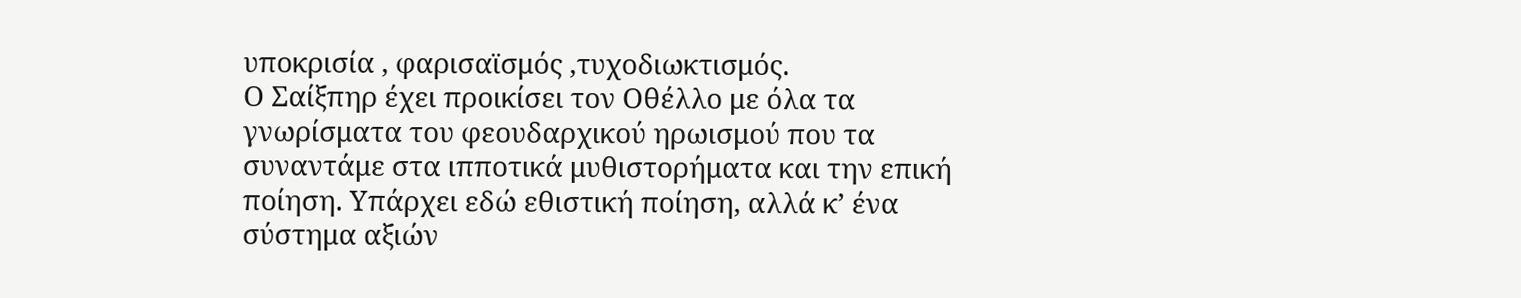υποκρισία , φαρισαϊσμός ,τυχοδιωκτισμός.
Ο Σαίξπηρ έχει προικίσει τον Οθέλλο με όλα τα γνωρίσματα του φεουδαρχικού ηρωισμού που τα συναντάμε στα ιπποτικά μυθιστορήματα και την επική ποίηση. Υπάρχει εδώ εθιστική ποίηση, αλλά κ’ ένα σύστημα αξιών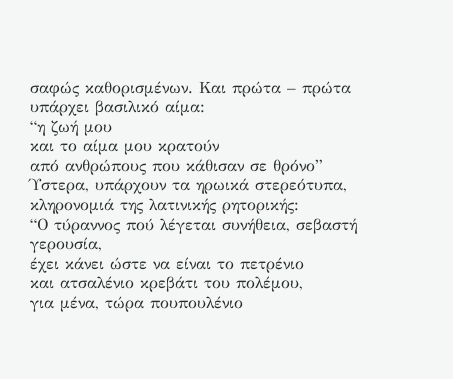σαφώς καθορισμένων. Και πρώτα – πρώτα υπάρχει βασιλικό αίμα:
“η ζωή μου
και το αίμα μου κρατούν
από ανθρώπους που κάθισαν σε θρόνο”
Ύστερα, υπάρχουν τα ηρωικά στερεότυπα, κληρονομιά της λατινικής ρητορικής:
“Ο τύραννος πού λέγεται συνήθεια, σεβαστή γερουσία,
έχει κάνει ώστε να είναι το πετρένιο
και ατσαλένιο κρεβάτι του πολέμου,
για μένα, τώρα πουπουλένιο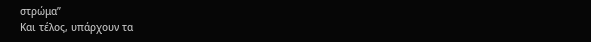στρώμα”
Και τέλος, υπάρχουν τα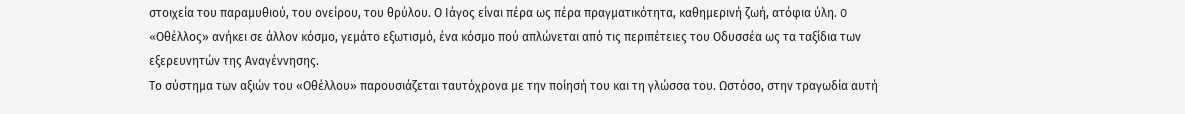στοιχεία του παραμυθιού, του ονείρου, του θρύλου. Ο Iάγος είναι πέρα ως πέρα πραγματικότητα, καθημερινή ζωή, ατόφια ύλη. O «Oθέλλος» ανήκει σε άλλον κόσμο, γεμάτο εξωτισμό, ένα κόσμο πού απλώνεται από τις περιπέτειες του Οδυσσέα ως τα ταξίδια των εξερευνητών της Αναγέννησης.
Το σύστημα των αξιών του «Οθέλλου» παρουσιάζεται ταυτόχρονα με την ποίησή του και τη γλώσσα του. Ωστόσο, στην τραγωδία αυτή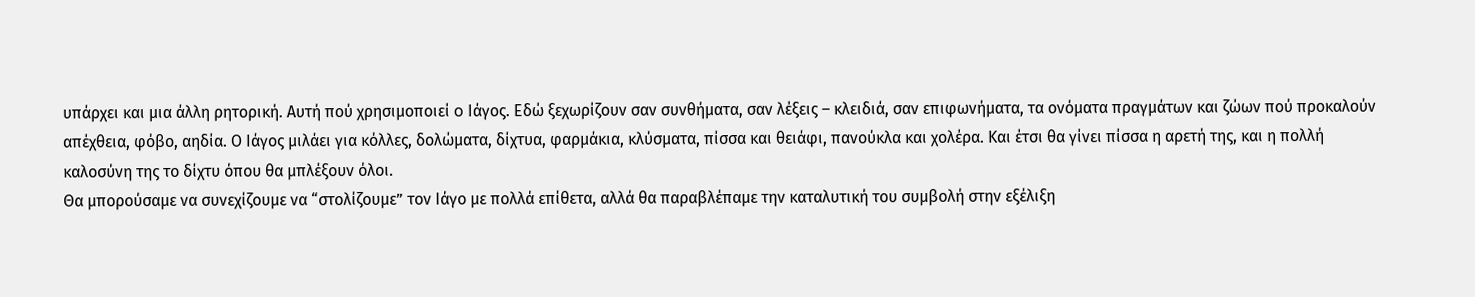υπάρχει και μια άλλη ρητορική. Αυτή πού χρησιμοποιεί o Ιάγος. Εδώ ξεχωρίζουν σαν συνθήματα, σαν λέξεις – κλειδιά, σαν επιφωνήματα, τα ονόματα πραγμάτων και ζώων πού προκαλούν απέχθεια, φόβο, αηδία. Ο Ιάγος μιλάει για κόλλες, δολώματα, δίχτυα, φαρμάκια, κλύσματα, πίσσα και θειάφι, πανούκλα και χολέρα. Και έτσι θα γίνει πίσσα η αρετή της, και η πολλή καλοσύνη της το δίχτυ όπου θα μπλέξουν όλοι.
Θα μπορούσαμε να συνεχίζουμε να “στολίζουμε” τον Ιάγο με πολλά επίθετα, αλλά θα παραβλέπαμε την καταλυτική του συμβολή στην εξέλιξη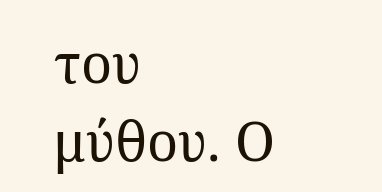του μύθου. Ο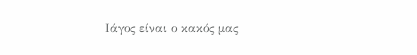Ιάγος είναι ο κακός μας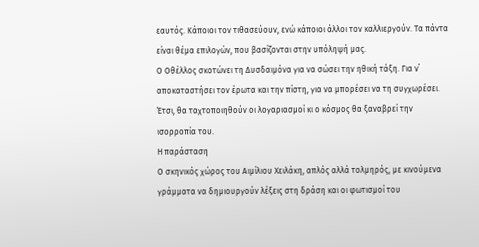εαυτός. Κάποιοι τον τιθασεύουν, ενώ κάποιοι άλλοι τον καλλιεργούν. Τα πάντα είναι θέμα επιλογών, που βασίζονται στην υπόληψή μας.
Ο Οθέλλος σκοτώνει τη Δυσδαιμόνα για να σώσει την ηθική τάξη. Για ν΄ αποκαταστήσει τον έρωτα και την πίστη, για να μπορέσει να τη συγχωρέσει. Έτσι, θα ταχτοποιηθούν οι λογαριασμοί κι ο κόσμος θα ξαναβρεί την ισορροπία του.
Η παράσταση
Ο σκηνικός χώρος του Αιμίλιου Χειλάκη, απλός αλλά τολμηρός, με κινούμενα γράμματα να δημιουργούν λέξεις στη δράση και οι φωτισμοί του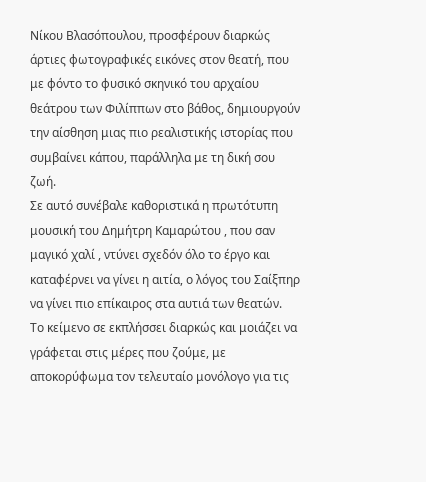Νίκου Βλασόπουλου, προσφέρουν διαρκώς άρτιες φωτογραφικές εικόνες στον θεατή, που με φόντο το φυσικό σκηνικό του αρχαίου θεάτρου των Φιλίππων στο βάθος, δημιουργούν την αίσθηση μιας πιο ρεαλιστικής ιστορίας που συμβαίνει κάπου, παράλληλα με τη δική σου ζωή.
Σε αυτό συνέβαλε καθοριστικά η πρωτότυπη μουσική του Δημήτρη Καμαρώτου , που σαν μαγικό χαλί , ντύνει σχεδόν όλο το έργο και καταφέρνει να γίνει η αιτία, ο λόγος του Σαίξπηρ να γίνει πιο επίκαιρος στα αυτιά των θεατών.
Το κείμενο σε εκπλήσσει διαρκώς και μοιάζει να γράφεται στις μέρες που ζούμε, με αποκορύφωμα τον τελευταίο μονόλογο για τις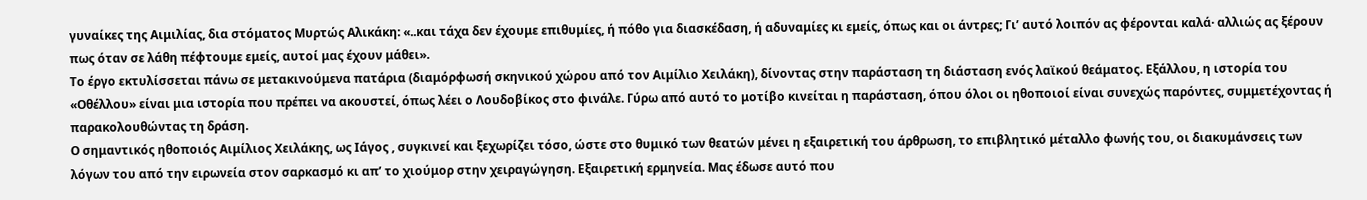γυναίκες της Αιμιλίας, δια στόματος Μυρτώς Αλικάκη: «..και τάχα δεν έχουμε επιθυμίες, ή πόθο για διασκέδαση, ή αδυναμίες κι εμείς, όπως και οι άντρες; Γι’ αυτό λοιπόν ας φέρονται καλά· αλλιώς ας ξέρουν πως όταν σε λάθη πέφτουμε εμείς, αυτοί μας έχουν μάθει».
Το έργο εκτυλίσσεται πάνω σε μετακινούμενα πατάρια (διαμόρφωσή σκηνικού χώρου από τον Αιμίλιο Χειλάκη), δίνοντας στην παράσταση τη διάσταση ενός λαϊκού θεάματος. Εξάλλου, η ιστορία του «Οθέλλου» είναι μια ιστορία που πρέπει να ακουστεί, όπως λέει ο Λουδοβίκος στο φινάλε. Γύρω από αυτό το μοτίβο κινείται η παράσταση, όπου όλοι οι ηθοποιοί είναι συνεχώς παρόντες, συμμετέχοντας ή παρακολουθώντας τη δράση.
Ο σημαντικός ηθοποιός Αιμίλιος Χειλάκης, ως Ιάγος , συγκινεί και ξεχωρίζει τόσο, ώστε στο θυμικό των θεατών μένει η εξαιρετική του άρθρωση, το επιβλητικό μέταλλο φωνής του, οι διακυμάνσεις των λόγων του από την ειρωνεία στον σαρκασμό κι απ’ το χιούμορ στην χειραγώγηση. Εξαιρετική ερμηνεία. Μας έδωσε αυτό που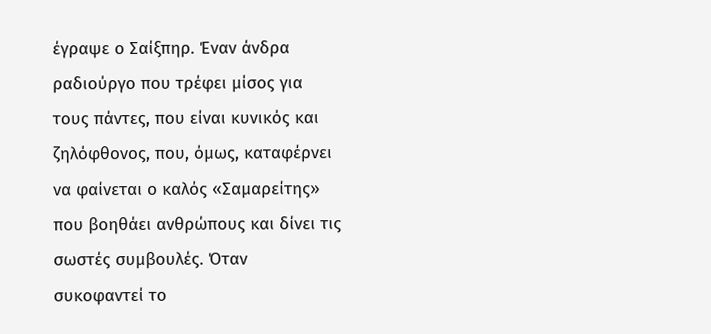έγραψε ο Σαίξπηρ. Έναν άνδρα ραδιούργο που τρέφει μίσος για τους πάντες, που είναι κυνικός και ζηλόφθονος, που, όμως, καταφέρνει να φαίνεται ο καλός «Σαμαρείτης» που βοηθάει ανθρώπους και δίνει τις σωστές συμβουλές. Όταν συκοφαντεί το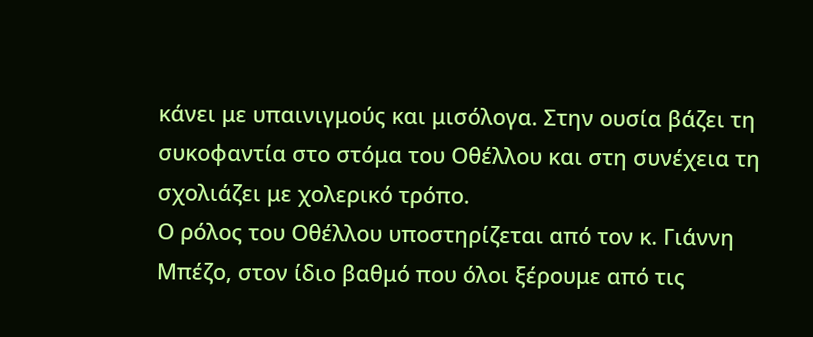κάνει με υπαινιγμούς και μισόλογα. Στην ουσία βάζει τη συκοφαντία στο στόμα του Οθέλλου και στη συνέχεια τη σχολιάζει με χολερικό τρόπο.
Ο ρόλος του Οθέλλου υποστηρίζεται από τον κ. Γιάννη Μπέζο, στον ίδιο βαθμό που όλοι ξέρουμε από τις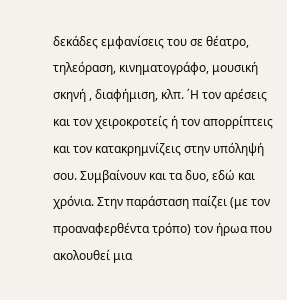δεκάδες εμφανίσεις του σε θέατρο, τηλεόραση, κινηματογράφο, μουσική σκηνή , διαφήμιση, κλπ. ΄Η τον αρέσεις και τον χειροκροτείς ή τον απορρίπτεις και τον κατακρημνίζεις στην υπόληψή σου. Συμβαίνουν και τα δυο, εδώ και χρόνια. Στην παράσταση παίζει (με τον προαναφερθέντα τρόπο) τον ήρωα που ακολουθεί μια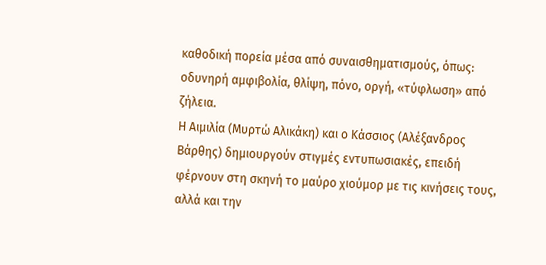καθοδική πορεία μέσα από συναισθηματισμούς, όπως: οδυνηρή αμφιβολία, θλίψη, πόνο, οργή, «τύφλωση» από ζήλεια.
Η Αιμιλία (Μυρτώ Αλικάκη) και ο Κάσσιος (Αλέξανδρος Βάρθης) δημιουργούν στιγμές εντυπωσιακές, επειδή φέρνουν στη σκηνή το μαύρο χιούμορ με τις κινήσεις τους, αλλά και την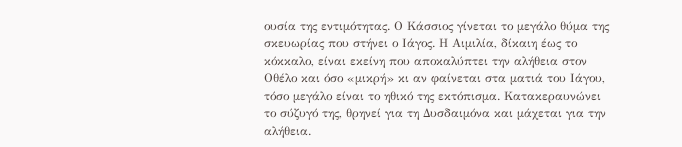ουσία της εντιμότητας. Ο Κάσσιος γίνεται το μεγάλο θύμα της σκευωρίας που στήνει ο Ιάγος. Η Αιμιλία, δίκαιη έως το κόκκαλο, είναι εκείνη που αποκαλύπτει την αλήθεια στον Οθέλο και όσο «μικρή» κι αν φαίνεται στα ματιά του Ιάγου, τόσο μεγάλο είναι το ηθικό της εκτόπισμα. Κατακεραυνώνει το σύζυγό της, θρηνεί για τη Δυσδαιμόνα και μάχεται για την αλήθεια.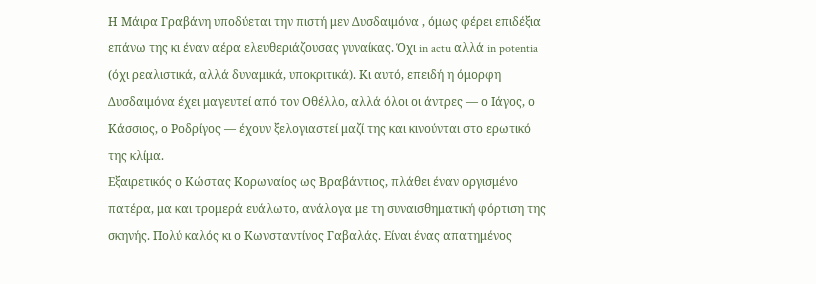Η Μάιρα Γραβάνη υποδύεται την πιστή μεν Δυσδαιμόνα , όμως φέρει επιδέξια επάνω της κι έναν αέρα ελευθεριάζουσας γυναίκας. Όχι in actu αλλά in potentia (όχι ρεαλιστικά, αλλά δυναμικά, υποκριτικά). Κι αυτό, επειδή η όμορφη Δυσδαιμόνα έχει μαγευτεί από τον Οθέλλο, αλλά όλοι οι άντρες — ο Ιάγος, ο Κάσσιος, ο Ροδρίγος — έχουν ξελογιαστεί μαζί της και κινούνται στο ερωτικό της κλίμα.
Εξαιρετικός ο Κώστας Κορωναίος ως Βραβάντιος, πλάθει έναν οργισμένο πατέρα, μα και τρομερά ευάλωτο, ανάλογα με τη συναισθηματική φόρτιση της σκηνής. Πολύ καλός κι ο Κωνσταντίνος Γαβαλάς. Είναι ένας απατημένος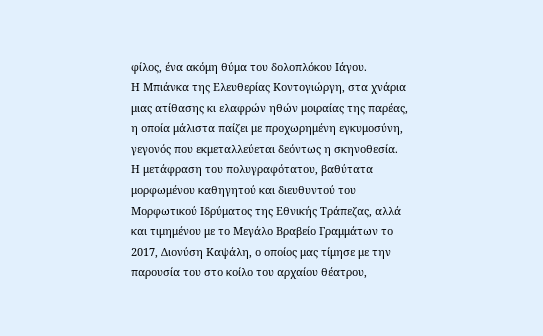φίλος, ένα ακόμη θύμα του δολοπλόκου Ιάγου.
Η Μπιάνκα της Ελευθερίας Κοντογιώργη, στα χνάρια μιας ατίθασης κι ελαφρών ηθών μοιραίας της παρέας, η οποία μάλιστα παίζει με προχωρημένη εγκυμοσύνη, γεγονός που εκμεταλλεύεται δεόντως η σκηνοθεσία.
Η μετάφραση του πολυγραφότατου, βαθύτατα μορφωμένου καθηγητού και διευθυντού του Μορφωτικού Ιδρύματος της Εθνικής Τράπεζας, αλλά και τιμημένου με το Μεγάλο Βραβείο Γραμμάτων το 2017, Διονύση Καψάλη, ο οποίος μας τίμησε με την παρουσία του στο κοίλο του αρχαίου θέατρου,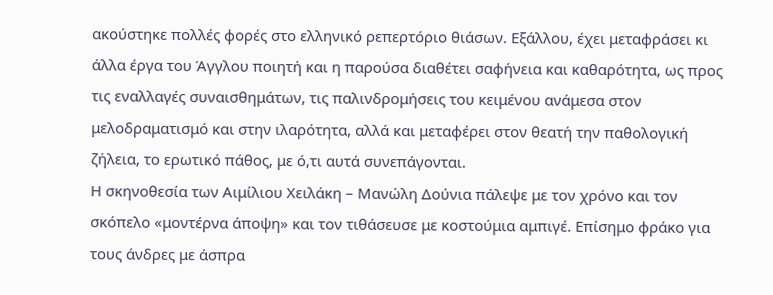ακούστηκε πολλές φορές στο ελληνικό ρεπερτόριο θιάσων. Εξάλλου, έχει μεταφράσει κι άλλα έργα του Άγγλου ποιητή και η παρούσα διαθέτει σαφήνεια και καθαρότητα, ως προς τις εναλλαγές συναισθημάτων, τις παλινδρομήσεις του κειμένου ανάμεσα στον μελοδραματισμό και στην ιλαρότητα, αλλά και μεταφέρει στον θεατή την παθολογική ζήλεια, το ερωτικό πάθος, με ό,τι αυτά συνεπάγονται.
Η σκηνοθεσία των Αιμίλιου Χειλάκη – Μανώλη Δούνια πάλεψε με τον χρόνο και τον σκόπελο «μοντέρνα άποψη» και τον τιθάσευσε με κοστούμια αμπιγέ. Επίσημο φράκο για τους άνδρες με άσπρα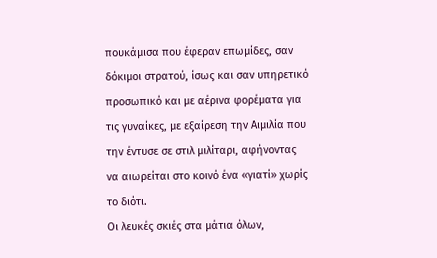πουκάμισα που έφεραν επωμίδες, σαν δόκιμοι στρατού, ίσως και σαν υπηρετικό προσωπικό και με αέρινα φορέματα για τις γυναίκες, με εξαίρεση την Αιμιλία που την έντυσε σε στιλ μιλίταρι, αφήνοντας να αιωρείται στο κοινό ένα «γιατί» χωρίς το διότι.
Οι λευκές σκιές στα μάτια όλων,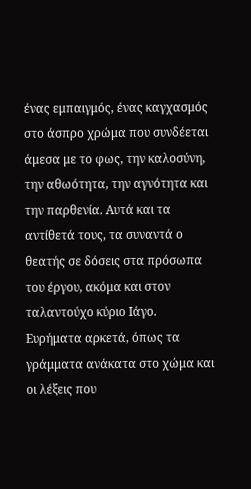ένας εμπαιγμός, ένας καγχασμός στο άσπρο χρώμα που συνδέεται άμεσα με το φως, την καλοσύνη, την αθωότητα, την αγνότητα και την παρθενία. Αυτά και τα αντίθετά τους, τα συναντά ο θεατής σε δόσεις στα πρόσωπα του έργου, ακόμα και στον ταλαντούχο κύριο Ιάγο.
Ευρήματα αρκετά, όπως τα γράμματα ανάκατα στο χώμα και οι λέξεις που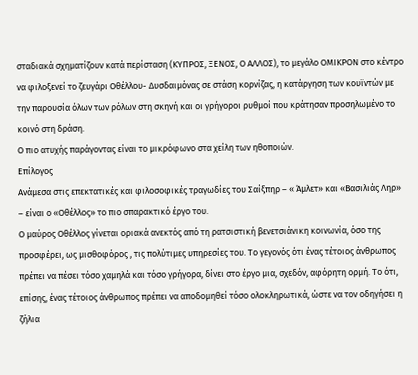σταδιακά σχηματίζουν κατά περίσταση (ΚΥΠΡΟΣ, ΞΕΝΟΣ, Ο ΑΛΛΟΣ), το μεγάλο ΟΜΙΚΡΟΝ στο κέντρο να φιλοξενεί το ζευγάρι Οθέλλου- Δυσδαιμόνας σε στάση κορνίζας, η κατάργηση των κουϊντών με την παρουσία όλων των ρόλων στη σκηνή και οι γρήγοροι ρυθμοί που κράτησαν προσηλωμένο το κοινό στη δράση.
Ο πιο ατυχής παράγοντας είναι το μικρόφωνο στα χείλη των ηθοποιών.
Επίλογος
Ανάμεσα στις επεκτατικές και φιλοσοφικές τραγωδίες του Σαίξπηρ – « Άμλετ» και «Βασιλιάς Ληρ» – είναι ο «Οθέλλος» το πιο σπαρακτικό έργο του.
Ο μαύρος Οθέλλος γίνεται οριακά ανεκτός από τη ρατσιστική βενετσιάνικη κοινωνία, όσο της προσφέρει, ως μισθοφόρος , τις πολύτιμες υπηρεσίες του. Το γεγονός ότι ένας τέτοιος άνθρωπος πρέπει να πέσει τόσο χαμηλά και τόσο γρήγορα, δίνει στο έργο μια, σχεδόν, αφόρητη ορμή. Το ότι, επίσης, ένας τέτοιος άνθρωπος πρέπει να αποδομηθεί τόσο ολοκληρωτικά, ώστε να τον οδηγήσει η ζήλια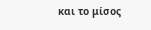και το μίσος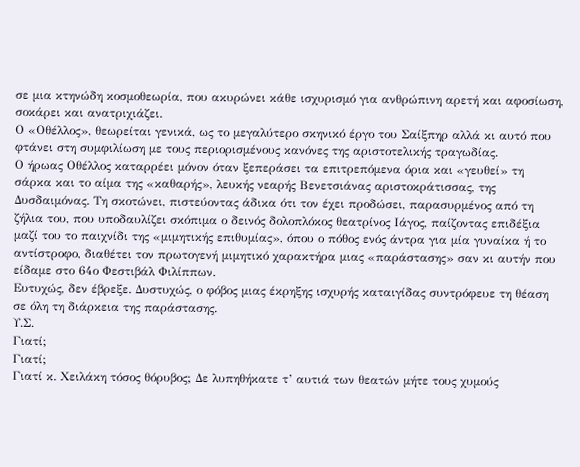σε μια κτηνώδη κοσμοθεωρία, που ακυρώνει κάθε ισχυρισμό για ανθρώπινη αρετή και αφοσίωση, σοκάρει και ανατριχιάζει.
Ο «Οθέλλος», θεωρείται γενικά, ως το μεγαλύτερο σκηνικό έργο του Σαίξπηρ αλλά κι αυτό που φτάνει στη συμφιλίωση με τους περιορισμένους κανόνες της αριστοτελικής τραγωδίας.
Ο ήρωας Οθέλλος καταρρέει μόνον όταν ξεπεράσει τα επιτρεπόμενα όρια και «γευθεί» τη σάρκα και το αίμα της «καθαρής», λευκής νεαρής Βενετσιάνας αριστοκράτισσας, της Δυσδαιμόνας. Τη σκοτώνει, πιστεύοντας άδικα ότι τον έχει προδώσει, παρασυρμένος από τη ζήλια του, που υποδαυλίζει σκόπιμα ο δεινός δολοπλόκος θεατρίνος Ιάγος, παίζοντας επιδέξια μαζί του το παιχνίδι της «μιμητικής επιθυμίας», όπου ο πόθος ενός άντρα για μία γυναίκα ή το αντίστροφο, διαθέτει τον πρωτογενή μιμητικό χαρακτήρα μιας «παράστασης» σαν κι αυτήν που είδαμε στο 64ο Φεστιβάλ Φιλίππων.
Ευτυχώς, δεν έβρεξε. Δυστυχώς, ο φόβος μιας έκρηξης ισχυρής καταιγίδας συντρόφευε τη θέαση σε όλη τη διάρκεια της παράστασης.
Υ.Σ.
Γιατί;
Γιατί;
Γιατί κ. Χειλάκη τόσος θόρυβος; Δε λυπηθήκατε τ’ αυτιά των θεατών μήτε τους χυμούς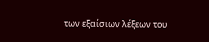των εξαίσιων λέξεων του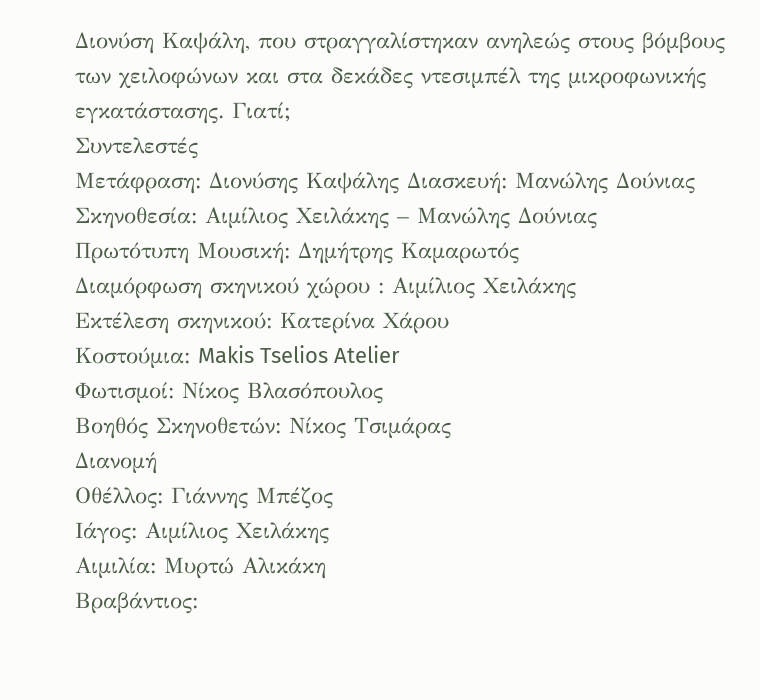Διονύση Καψάλη, που στραγγαλίστηκαν ανηλεώς στους βόμβους των χειλοφώνων και στα δεκάδες ντεσιμπέλ της μικροφωνικής εγκατάστασης. Γιατί;
Συντελεστές
Μετάφραση: Διονύσης Καψάλης Διασκευή: Μανώλης Δούνιας
Σκηνοθεσία: Αιμίλιος Χειλάκης – Μανώλης Δούνιας
Πρωτότυπη Μουσική: Δημήτρης Καμαρωτός
Διαμόρφωση σκηνικού χώρου : Αιμίλιος Χειλάκης
Εκτέλεση σκηνικού: Κατερίνα Χάρου
Κοστούμια: Makis Tselios Atelier
Φωτισμοί: Νίκος Βλασόπουλος
Βοηθός Σκηνοθετών: Νίκος Τσιμάρας
Διανομή
Οθέλλος: Γιάννης Μπέζος
Ιάγος: Αιμίλιος Χειλάκης
Αιμιλία: Μυρτώ Αλικάκη
Βραβάντιος: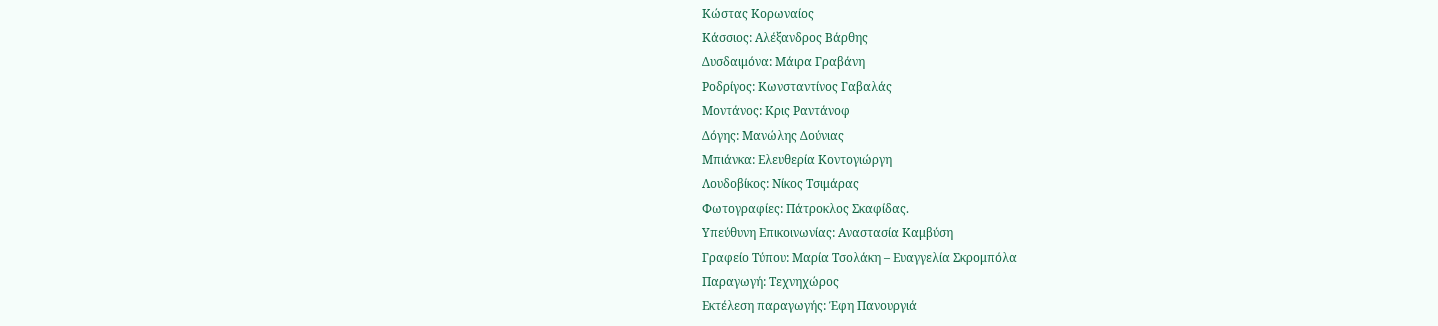Κώστας Κορωναίος
Κάσσιος: Αλέξανδρος Βάρθης
Δυσδαιμόνα: Μάιρα Γραβάνη
Ροδρίγος: Κωνσταντίνος Γαβαλάς
Μοντάνος: Κρις Ραντάνοφ
Δόγης: Μανώλης Δούνιας
Μπιάνκα: Ελευθερία Κοντογιώργη
Λουδοβίκος: Νίκος Τσιμάρας
Φωτογραφίες: Πάτροκλος Σκαφίδας.
Υπεύθυνη Επικοινωνίας: Αναστασία Καμβύση
Γραφείο Τύπου: Μαρία Τσολάκη – Ευαγγελία Σκρομπόλα
Παραγωγή: Τεχνηχώρος
Εκτέλεση παραγωγής: Έφη Πανουργιά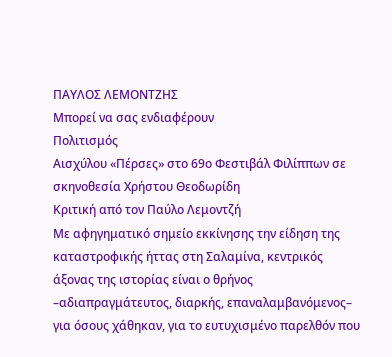ΠΑΥΛΟΣ ΛΕΜΟΝΤΖΗΣ
Μπορεί να σας ενδιαφέρουν
Πολιτισμός
Αισχύλου «Πέρσες» στο 69ο Φεστιβάλ Φιλίππων σε σκηνοθεσία Χρήστου Θεοδωρίδη
Κριτική από τον Παύλο Λεμοντζή
Με αφηγηματικό σημείο εκκίνησης την είδηση της καταστροφικής ήττας στη Σαλαμίνα, κεντρικός άξονας της ιστορίας είναι ο θρήνος –αδιαπραγμάτευτος, διαρκής, επαναλαμβανόμενος– για όσους χάθηκαν, για το ευτυχισμένο παρελθόν που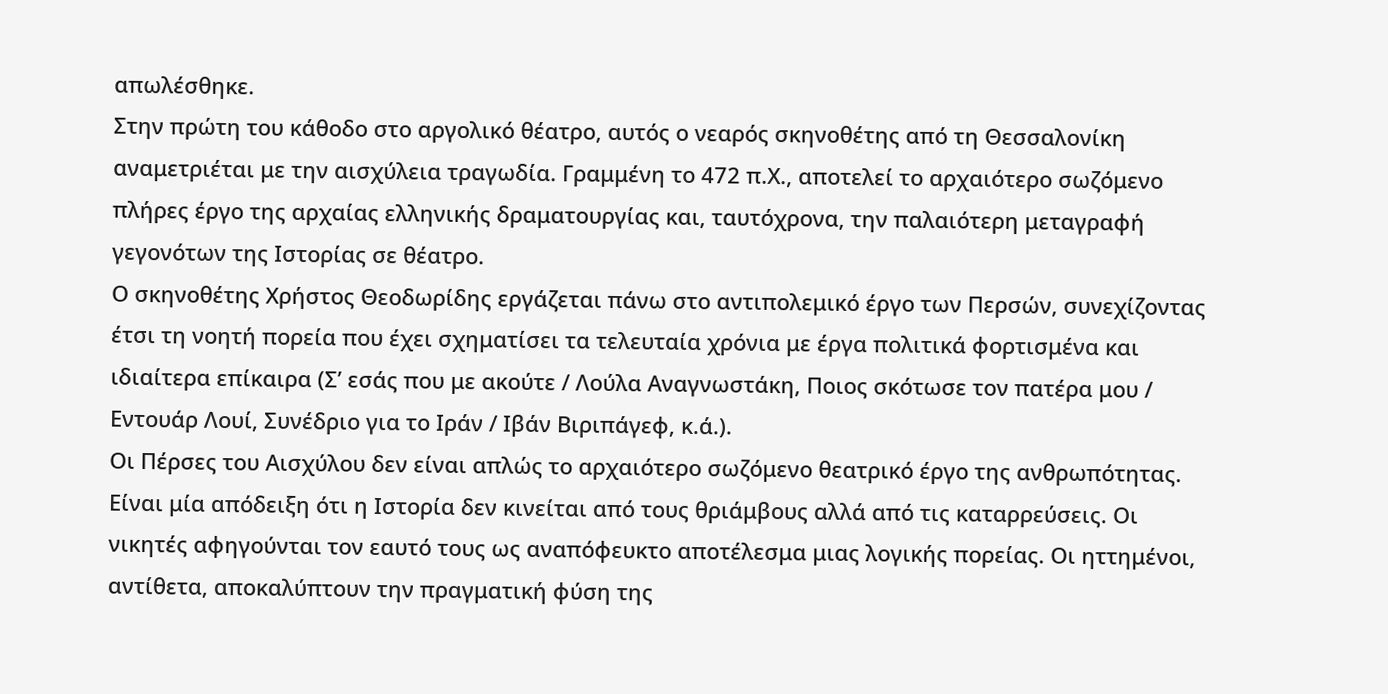απωλέσθηκε.
Στην πρώτη του κάθοδο στο αργολικό θέατρο, αυτός ο νεαρός σκηνοθέτης από τη Θεσσαλονίκη αναμετριέται με την αισχύλεια τραγωδία. Γραμμένη το 472 π.Χ., αποτελεί το αρχαιότερο σωζόμενο πλήρες έργο της αρχαίας ελληνικής δραματουργίας και, ταυτόχρονα, την παλαιότερη μεταγραφή γεγονότων της Ιστορίας σε θέατρο.
Ο σκηνοθέτης Χρήστος Θεοδωρίδης εργάζεται πάνω στο αντιπολεμικό έργο των Περσών, συνεχίζοντας έτσι τη νοητή πορεία που έχει σχηματίσει τα τελευταία χρόνια με έργα πολιτικά φορτισμένα και ιδιαίτερα επίκαιρα (Σ’ εσάς που με ακούτε / Λούλα Αναγνωστάκη, Ποιος σκότωσε τον πατέρα μου / Εντουάρ Λουί, Συνέδριο για το Ιράν / Ιβάν Βιριπάγεφ, κ.ά.).
Οι Πέρσες του Αισχύλου δεν είναι απλώς το αρχαιότερο σωζόμενο θεατρικό έργο της ανθρωπότητας. Είναι μία απόδειξη ότι η Ιστορία δεν κινείται από τους θριάμβους αλλά από τις καταρρεύσεις. Οι νικητές αφηγούνται τον εαυτό τους ως αναπόφευκτο αποτέλεσμα μιας λογικής πορείας. Οι ηττημένοι, αντίθετα, αποκαλύπτουν την πραγματική φύση της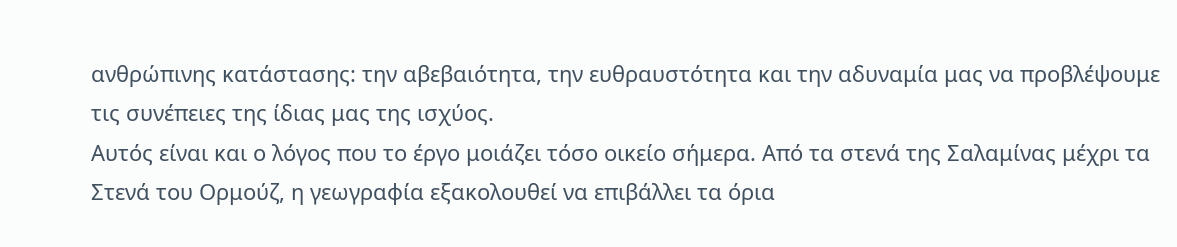ανθρώπινης κατάστασης: την αβεβαιότητα, την ευθραυστότητα και την αδυναμία μας να προβλέψουμε τις συνέπειες της ίδιας μας της ισχύος.
Αυτός είναι και ο λόγος που το έργο μοιάζει τόσο οικείο σήμερα. Από τα στενά της Σαλαμίνας μέχρι τα Στενά του Ορμούζ, η γεωγραφία εξακολουθεί να επιβάλλει τα όρια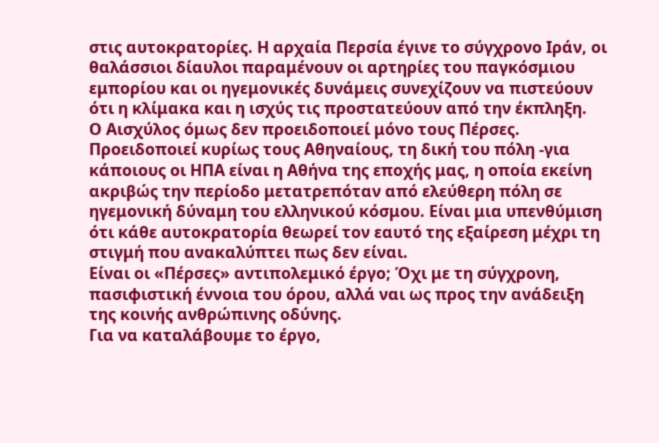στις αυτοκρατορίες. Η αρχαία Περσία έγινε το σύγχρονο Ιράν, οι θαλάσσιοι δίαυλοι παραμένουν οι αρτηρίες του παγκόσμιου εμπορίου και οι ηγεμονικές δυνάμεις συνεχίζουν να πιστεύουν ότι η κλίμακα και η ισχύς τις προστατεύουν από την έκπληξη.
Ο Αισχύλος όμως δεν προειδοποιεί μόνο τους Πέρσες. Προειδοποιεί κυρίως τους Αθηναίους, τη δική του πόλη -για κάποιους οι ΗΠΑ είναι η Αθήνα της εποχής μας, η οποία εκείνη ακριβώς την περίοδο μετατρεπόταν από ελεύθερη πόλη σε ηγεμονική δύναμη του ελληνικού κόσμου. Είναι μια υπενθύμιση ότι κάθε αυτοκρατορία θεωρεί τον εαυτό της εξαίρεση μέχρι τη στιγμή που ανακαλύπτει πως δεν είναι.
Είναι οι «Πέρσες» αντιπολεμικό έργο; Όχι με τη σύγχρονη, πασιφιστική έννοια του όρου, αλλά ναι ως προς την ανάδειξη της κοινής ανθρώπινης οδύνης.
Για να καταλάβουμε το έργο,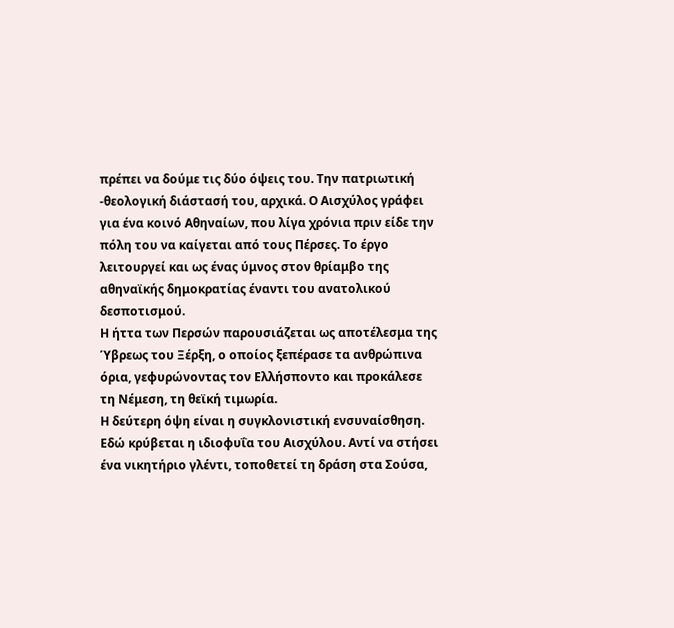πρέπει να δούμε τις δύο όψεις του. Την πατριωτική -θεολογική διάστασή του, αρχικά. Ο Αισχύλος γράφει για ένα κοινό Αθηναίων, που λίγα χρόνια πριν είδε την πόλη του να καίγεται από τους Πέρσες. Το έργο λειτουργεί και ως ένας ύμνος στον θρίαμβο της αθηναϊκής δημοκρατίας έναντι του ανατολικού δεσποτισμού.
Η ήττα των Περσών παρουσιάζεται ως αποτέλεσμα της Ύβρεως του Ξέρξη, ο οποίος ξεπέρασε τα ανθρώπινα όρια, γεφυρώνοντας τον Ελλήσποντο και προκάλεσε τη Νέμεση, τη θεϊκή τιμωρία.
Η δεύτερη όψη είναι η συγκλονιστική ενσυναίσθηση. Εδώ κρύβεται η ιδιοφυΐα του Αισχύλου. Αντί να στήσει ένα νικητήριο γλέντι, τοποθετεί τη δράση στα Σούσα,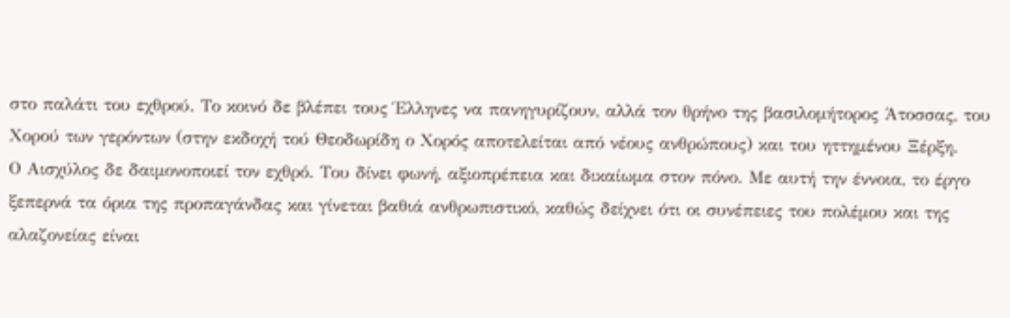στο παλάτι του εχθρού. Το κοινό δε βλέπει τους Έλληνες να πανηγυρίζουν, αλλά τον θρήνο της βασιλομήτορος Άτοσσας, του Χορού των γερόντων (στην εκδοχή τού Θεοδωρίδη ο Χορός αποτελείται από νέους ανθρώπους) και του ηττημένου Ξέρξη.
Ο Αισχύλος δε δαιμονοποιεί τον εχθρό. Του δίνει φωνή, αξιοπρέπεια και δικαίωμα στον πόνο. Με αυτή την έννοια, το έργο ξεπερνά τα όρια της προπαγάνδας και γίνεται βαθιά ανθρωπιστικό, καθώς δείχνει ότι οι συνέπειες του πολέμου και της αλαζονείας είναι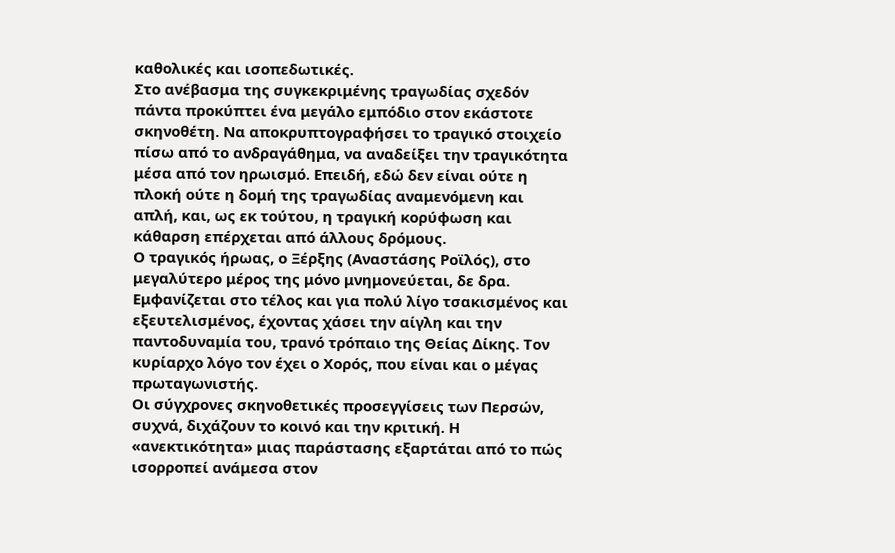καθολικές και ισοπεδωτικές.
Στο ανέβασμα της συγκεκριμένης τραγωδίας σχεδόν πάντα προκύπτει ένα μεγάλο εμπόδιο στον εκάστοτε σκηνοθέτη. Να αποκρυπτογραφήσει το τραγικό στοιχείο πίσω από το ανδραγάθημα, να αναδείξει την τραγικότητα μέσα από τον ηρωισμό. Επειδή, εδώ δεν είναι ούτε η πλοκή ούτε η δομή της τραγωδίας αναμενόμενη και απλή, και, ως εκ τούτου, η τραγική κορύφωση και κάθαρση επέρχεται από άλλους δρόμους.
Ο τραγικός ήρωας, ο Ξέρξης (Αναστάσης Ροϊλός), στο μεγαλύτερο μέρος της μόνο μνημονεύεται, δε δρα. Εμφανίζεται στο τέλος και για πολύ λίγο τσακισμένος και εξευτελισμένος, έχοντας χάσει την αίγλη και την παντοδυναμία του, τρανό τρόπαιο της Θείας Δίκης. Τον κυρίαρχο λόγο τον έχει ο Χορός, που είναι και ο μέγας πρωταγωνιστής.
Οι σύγχρονες σκηνοθετικές προσεγγίσεις των Περσών, συχνά, διχάζουν το κοινό και την κριτική. Η «ανεκτικότητα» μιας παράστασης εξαρτάται από το πώς ισορροπεί ανάμεσα στον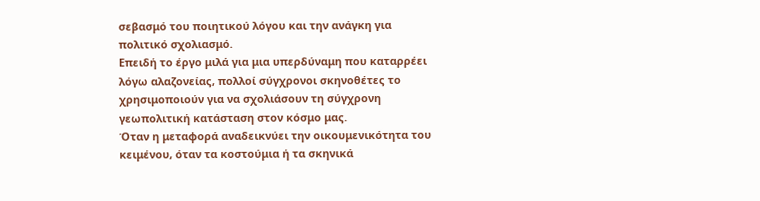σεβασμό του ποιητικού λόγου και την ανάγκη για πολιτικό σχολιασμό.
Επειδή το έργο μιλά για μια υπερδύναμη που καταρρέει λόγω αλαζονείας, πολλοί σύγχρονοι σκηνοθέτες το χρησιμοποιούν για να σχολιάσουν τη σύγχρονη γεωπολιτική κατάσταση στον κόσμο μας.
Όταν η μεταφορά αναδεικνύει την οικουμενικότητα του κειμένου, όταν τα κοστούμια ή τα σκηνικά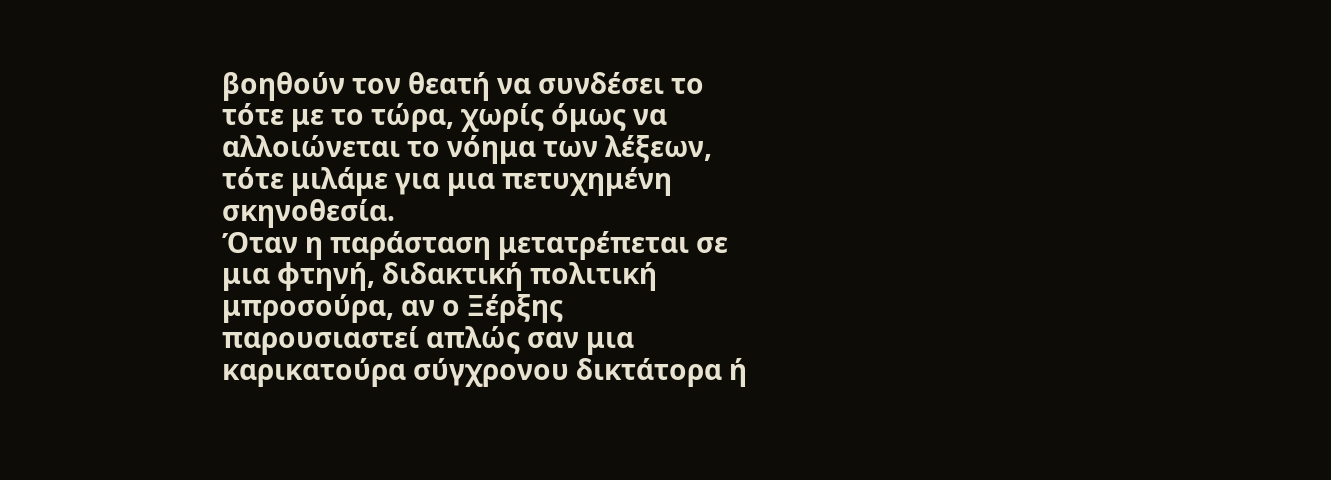βοηθούν τον θεατή να συνδέσει το τότε με το τώρα, χωρίς όμως να αλλοιώνεται το νόημα των λέξεων, τότε μιλάμε για μια πετυχημένη σκηνοθεσία.
Όταν η παράσταση μετατρέπεται σε μια φτηνή, διδακτική πολιτική μπροσούρα, αν ο Ξέρξης παρουσιαστεί απλώς σαν μια καρικατούρα σύγχρονου δικτάτορα ή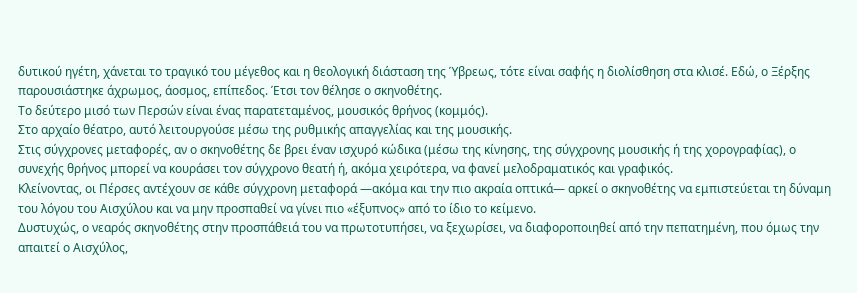δυτικού ηγέτη, χάνεται το τραγικό του μέγεθος και η θεολογική διάσταση της Ύβρεως, τότε είναι σαφής η διολίσθηση στα κλισέ. Εδώ, ο Ξέρξης παρουσιάστηκε άχρωμος, άοσμος, επίπεδος. Έτσι τον θέλησε ο σκηνοθέτης.
Το δεύτερο μισό των Περσών είναι ένας παρατεταμένος, μουσικός θρήνος (κομμός).
Στο αρχαίο θέατρο, αυτό λειτουργούσε μέσω της ρυθμικής απαγγελίας και της μουσικής.
Στις σύγχρονες μεταφορές, αν ο σκηνοθέτης δε βρει έναν ισχυρό κώδικα (μέσω της κίνησης, της σύγχρονης μουσικής ή της χορογραφίας), ο συνεχής θρήνος μπορεί να κουράσει τον σύγχρονο θεατή ή, ακόμα χειρότερα, να φανεί μελοδραματικός και γραφικός.
Κλείνοντας, οι Πέρσες αντέχουν σε κάθε σύγχρονη μεταφορά —ακόμα και την πιο ακραία οπτικά— αρκεί ο σκηνοθέτης να εμπιστεύεται τη δύναμη του λόγου του Αισχύλου και να μην προσπαθεί να γίνει πιο «έξυπνος» από το ίδιο το κείμενο.
Δυστυχώς, ο νεαρός σκηνοθέτης στην προσπάθειά του να πρωτοτυπήσει, να ξεχωρίσει, να διαφοροποιηθεί από την πεπατημένη, που όμως την απαιτεί ο Αισχύλος,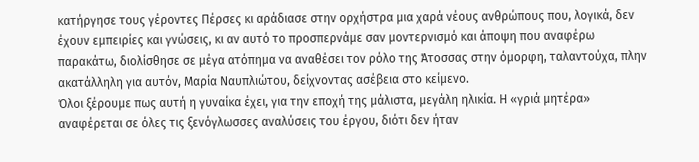κατήργησε τους γέροντες Πέρσες κι αράδιασε στην ορχήστρα μια χαρά νέους ανθρώπους που, λογικά, δεν έχουν εμπειρίες και γνώσεις, κι αν αυτό το προσπερνάμε σαν μοντερνισμό και άποψη που αναφέρω παρακάτω, διολίσθησε σε μέγα ατόπημα να αναθέσει τον ρόλο της Άτοσσας στην όμορφη, ταλαντούχα, πλην ακατάλληλη για αυτόν, Μαρία Ναυπλιώτου, δείχνοντας ασέβεια στο κείμενο.
Όλοι ξέρουμε πως αυτή η γυναίκα έχει, για την εποχή της μάλιστα, μεγάλη ηλικία. Η «γριά μητέρα» αναφέρεται σε όλες τις ξενόγλωσσες αναλύσεις του έργου, διότι δεν ήταν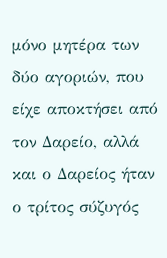μόνο μητέρα των δύο αγοριών, που είχε αποκτήσει από τον Δαρείο, αλλά και ο Δαρείος ήταν ο τρίτος σύζυγός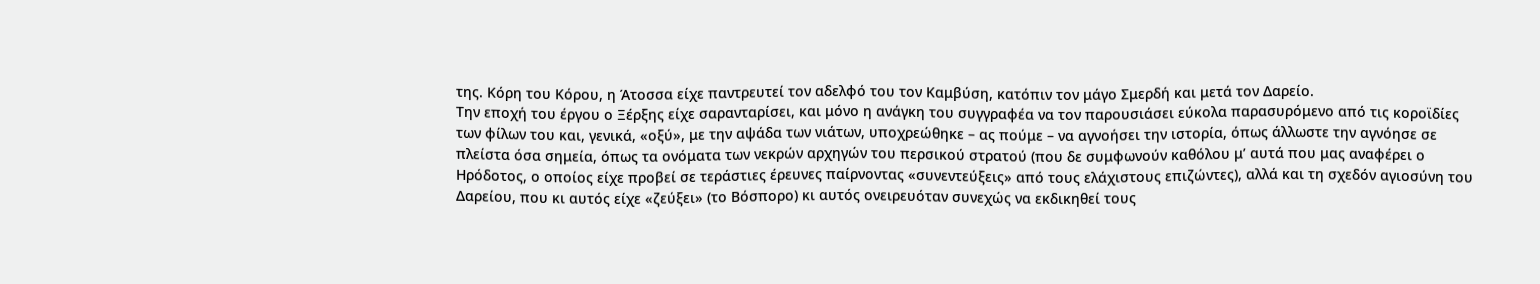της. Κόρη του Κόρου, η Άτοσσα είχε παντρευτεί τον αδελφό του τον Καμβύση, κατόπιν τον μάγο Σμερδή και μετά τον Δαρείο.
Την εποχή του έργου ο Ξέρξης είχε σαρανταρίσει, και μόνο η ανάγκη του συγγραφέα να τον παρουσιάσει εύκολα παρασυρόμενο από τις κοροϊδίες των φίλων του και, γενικά, «οξύ», με την αψάδα των νιάτων, υποχρεώθηκε – ας πούμε – να αγνοήσει την ιστορία, όπως άλλωστε την αγνόησε σε πλείστα όσα σημεία, όπως τα ονόματα των νεκρών αρχηγών του περσικού στρατού (που δε συμφωνούν καθόλου μ’ αυτά που μας αναφέρει ο Ηρόδοτος, ο οποίος είχε προβεί σε τεράστιες έρευνες παίρνοντας «συνεντεύξεις» από τους ελάχιστους επιζώντες), αλλά και τη σχεδόν αγιοσύνη του Δαρείου, που κι αυτός είχε «ζεύξει» (το Βόσπορο) κι αυτός ονειρευόταν συνεχώς να εκδικηθεί τους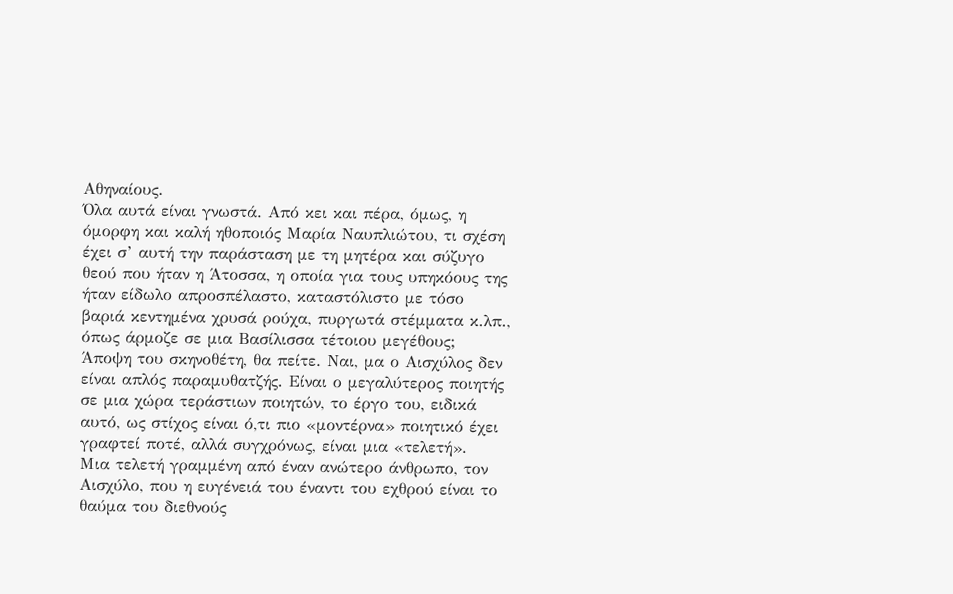Αθηναίους.
Όλα αυτά είναι γνωστά. Από κει και πέρα, όμως, η όμορφη και καλή ηθοποιός Μαρία Ναυπλιώτου, τι σχέση έχει σ’ αυτή την παράσταση με τη μητέρα και σύζυγο θεού που ήταν η Άτοσσα, η οποία για τους υπηκόους της ήταν είδωλο απροσπέλαστο, καταστόλιστο με τόσο βαριά κεντημένα χρυσά ρούχα, πυργωτά στέμματα κ.λπ., όπως άρμοζε σε μια Βασίλισσα τέτοιου μεγέθους;
Άποψη του σκηνοθέτη, θα πείτε. Ναι, μα ο Αισχύλος δεν είναι απλός παραμυθατζής. Είναι ο μεγαλύτερος ποιητής σε μια χώρα τεράστιων ποιητών, το έργο του, ειδικά αυτό, ως στίχος είναι ό,τι πιο «μοντέρνα» ποιητικό έχει γραφτεί ποτέ, αλλά συγχρόνως, είναι μια «τελετή».
Μια τελετή γραμμένη από έναν ανώτερο άνθρωπο, τον Αισχύλο, που η ευγένειά του έναντι του εχθρού είναι το θαύμα του διεθνούς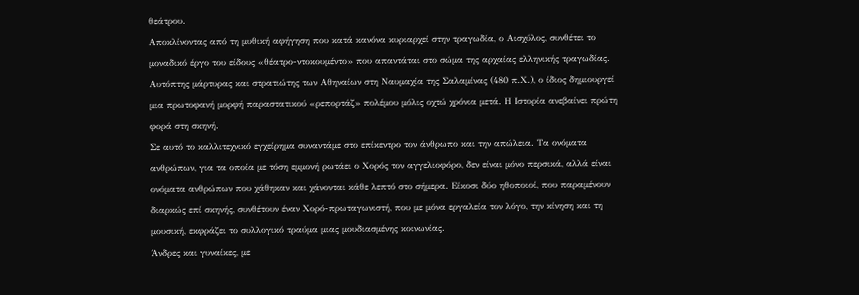θεάτρου.
Αποκλίνοντας από τη μυθική αφήγηση που κατά κανόνα κυριαρχεί στην τραγωδία, ο Αισχύλος, συνθέτει το μοναδικό έργο του είδους «θέατρο-ντοκουμέντο» που απαντάται στο σώμα της αρχαίας ελληνικής τραγωδίας.
Αυτόπτης μάρτυρας και στρατιώτης των Αθηναίων στη Ναυμαχία της Σαλαμίνας (480 π.Χ.), ο ίδιος δημιουργεί μια πρωτοφανή μορφή παραστατικού «ρεπορτάζ» πολέμου μόλις οχτώ χρόνια μετά. Η Ιστορία ανεβαίνει πρώτη φορά στη σκηνή.
Σε αυτό το καλλιτεχνικό εγχείρημα συναντάμε στο επίκεντρο τον άνθρωπο και την απώλεια. Τα ονόματα ανθρώπων, για τα οποία με τόση εμμονή ρωτάει ο Χορός τον αγγελιοφόρο, δεν είναι μόνο περσικά, αλλά είναι ονόματα ανθρώπων που χάθηκαν και χάνονται κάθε λεπτό στο σήμερα. Είκοσι δύο ηθοποιοί, που παραμένουν διαρκώς επί σκηνής, συνθέτουν έναν Χορό-πρωταγωνιστή, που με μόνα εργαλεία τον λόγο, την κίνηση και τη μουσική, εκφράζει το συλλογικό τραύμα μιας μουδιασμένης κοινωνίας.
Άνδρες και γυναίκες, με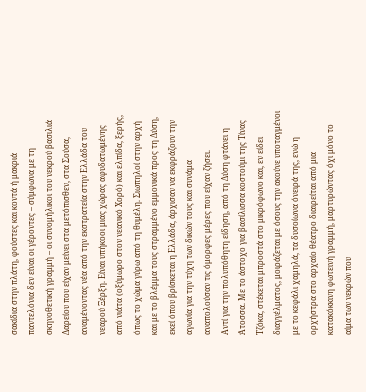σακίδια στην πλάτη, φούστες και κοντά ή μακριά παντελόνια δεν είναι οι γέροντες – σύμφωνα με τη σκηνοθετική γραμμή – οι συνομήλικοι του νεκρού βασιλιά Δαρείου που είχαν μείνει στα μετόπισθεν, στα Σούσα, αναμένοντας νέα από την εκστρατεία στην Ελλάδα του νεαρού Ξέρξη. Είναι υπήκοοι μιας χώρας αφυδατωμένης από νιάτα (οξύμωρο στον νεανικό Χορό) και ελπίδα, ξερής, όπως το χώμα γύρω από τη θυμέλη. Σιωπηλοί στην αρχή και με το βλέμμα τους στραμμένο εμμονικά προς τη Δύση, εκεί όπου βρίσκεται η Ελλάδα, άρχισαν να εκφράζουν την αγωνία για την τύχη των δικών τους και συνάμα αναπολούσαν τις όμορφες μέρες που είχαν ζήσει.
Αντί για την πολυπόθητη είδηση, από τη Δύση φτάνει η Άτοσσα. Με το άστοχο για βασίλισσα κοστούμι της Τίνας Τζόκα, στέκεται μπροστά στο μικρόφωνο και, εν είδει διαγγέλματος, μοιράζεται με όσους την ακούνε υποταγμένοι με το κεφάλι χαμηλά, τα δυσοίωνα όνειρά της, ενώ η ορχήστρα στο αρχαίο θέατρο διαιρείται από μια κατακόκκινη φωτεινή γραμμή, μαρτυρώντας όχι μόνο το αίμα των νεκρών που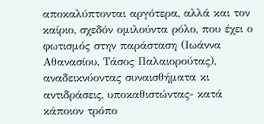αποκαλύπτονται αργότερα, αλλά και τον καίριο, σχεδόν ομιλούντα ρόλο, που έχει ο φωτισμός στην παράσταση (Ιωάννα Αθανασίου, Τάσος Παλαιορούτας), αναδεικνύοντας συναισθήματα κι αντιδράσεις, υποκαθιστώντας- κατά κάποιον τρόπο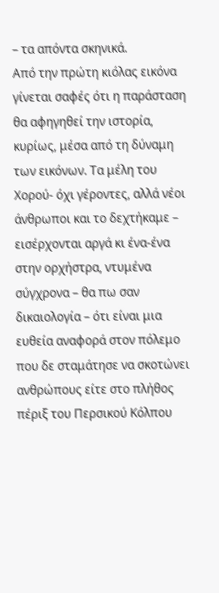– τα απόντα σκηνικά.
Από την πρώτη κιόλας εικόνα γίνεται σαφές ότι η παράσταση θα αφηγηθεί την ιστορία, κυρίως, μέσα από τη δύναμη των εικόνων. Τα μέλη του Χορού- όχι γέροντες, αλλά νέοι άνθρωποι και το δεχτήκαμε – εισέρχονται αργά κι ένα-ένα στην ορχήστρα, ντυμένα σύγχρονα – θα πω σαν δικαιολογία – ότι είναι μια ευθεία αναφορά στον πόλεμο που δε σταμάτησε να σκοτώνει ανθρώπους είτε στο πλήθος πέριξ του Περσικού Κόλπου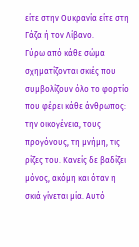είτε στην Ουκρανία είτε στη Γάζα ή τον Λίβανο.
Γύρω από κάθε σώμα σχηματίζονται σκιές που συμβολίζουν όλο το φορτίο που φέρει κάθε άνθρωπος: την οικογένεια, τους προγόνους, τη μνήμη, τις ρίζες του. Κανείς δε βαδίζει μόνος, ακόμη και όταν η σκιά γίνεται μία. Αυτό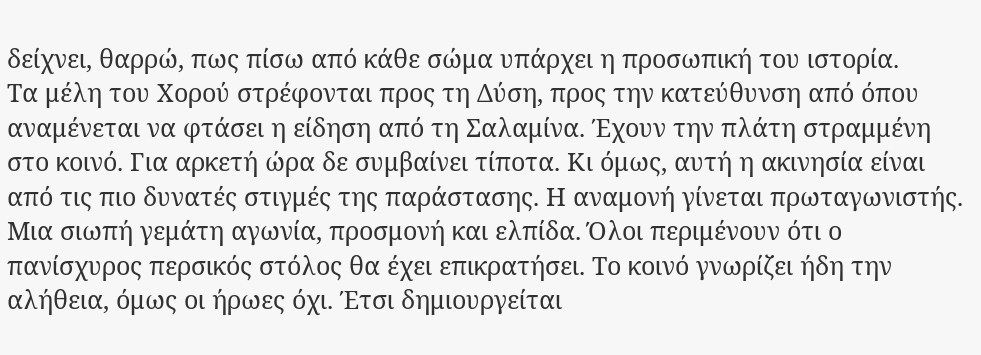δείχνει, θαρρώ, πως πίσω από κάθε σώμα υπάρχει η προσωπική του ιστορία.
Τα μέλη του Χορού στρέφονται προς τη Δύση, προς την κατεύθυνση από όπου αναμένεται να φτάσει η είδηση από τη Σαλαμίνα. Έχουν την πλάτη στραμμένη στο κοινό. Για αρκετή ώρα δε συμβαίνει τίποτα. Κι όμως, αυτή η ακινησία είναι από τις πιο δυνατές στιγμές της παράστασης. Η αναμονή γίνεται πρωταγωνιστής. Μια σιωπή γεμάτη αγωνία, προσμονή και ελπίδα. Όλοι περιμένουν ότι ο πανίσχυρος περσικός στόλος θα έχει επικρατήσει. Το κοινό γνωρίζει ήδη την αλήθεια, όμως οι ήρωες όχι. Έτσι δημιουργείται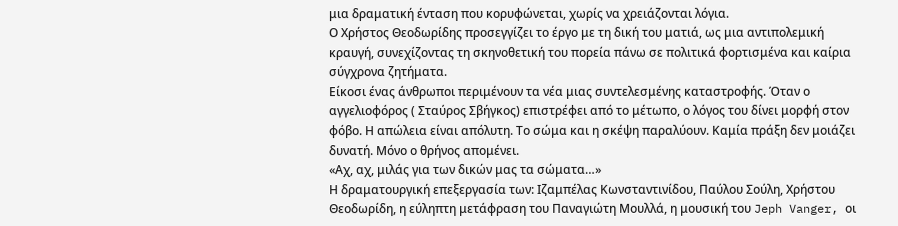μια δραματική ένταση που κορυφώνεται, χωρίς να χρειάζονται λόγια.
Ο Χρήστος Θεοδωρίδης προσεγγίζει το έργο με τη δική του ματιά, ως μια αντιπολεμική κραυγή, συνεχίζοντας τη σκηνοθετική του πορεία πάνω σε πολιτικά φορτισμένα και καίρια σύγχρονα ζητήματα.
Είκοσι ένας άνθρωποι περιμένουν τα νέα μιας συντελεσμένης καταστροφής. Όταν ο αγγελιοφόρος ( Σταύρος Σβήγκος) επιστρέφει από το μέτωπο, ο λόγος του δίνει μορφή στον φόβο. Η απώλεια είναι απόλυτη. Το σώμα και η σκέψη παραλύουν. Καμία πράξη δεν μοιάζει δυνατή. Μόνο ο θρήνος απομένει.
«Αχ, αχ, μιλάς για των δικών μας τα σώματα…»
Η δραματουργική επεξεργασία των: Ιζαμπέλας Κωνσταντινίδου, Παύλου Σούλη, Χρήστου Θεοδωρίδη, η εύληπτη μετάφραση του Παναγιώτη Μουλλά, η μουσική του Jeph Vanger, οι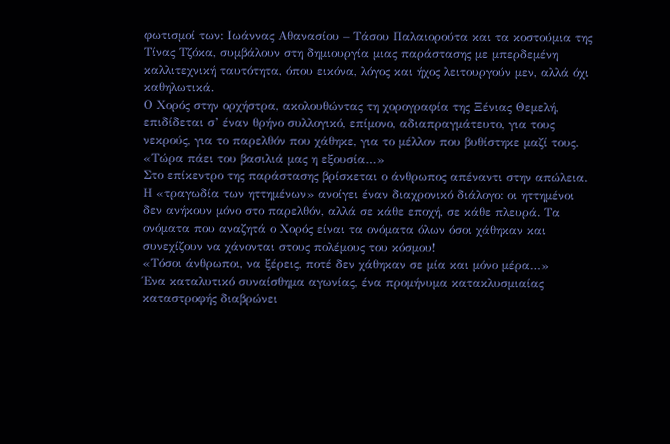φωτισμοί των: Ιωάννας Αθανασίου – Τάσου Παλαιορούτα και τα κοστούμια της Τίνας Τζόκα, συμβάλουν στη δημιουργία μιας παράστασης με μπερδεμένη καλλιτεχνική ταυτότητα, όπου εικόνα, λόγος και ήχος λειτουργούν μεν, αλλά όχι καθηλωτικά.
Ο Χορός στην ορχήστρα, ακολουθώντας τη χορογραφία της Ξένιας Θεμελή, επιδίδεται σ’ έναν θρήνο συλλογικό, επίμονο, αδιαπραγμάτευτο, για τους νεκρούς, για το παρελθόν που χάθηκε, για το μέλλον που βυθίστηκε μαζί τους.
«Τώρα πάει του βασιλιά μας η εξουσία…»
Στο επίκεντρο της παράστασης βρίσκεται ο άνθρωπος απέναντι στην απώλεια.
Η «τραγωδία των ηττημένων» ανοίγει έναν διαχρονικό διάλογο: οι ηττημένοι δεν ανήκουν μόνο στο παρελθόν, αλλά σε κάθε εποχή, σε κάθε πλευρά. Τα ονόματα που αναζητά ο Χορός είναι τα ονόματα όλων όσοι χάθηκαν και συνεχίζουν να χάνονται στους πολέμους του κόσμου!
«Τόσοι άνθρωποι, να ξέρεις, ποτέ δεν χάθηκαν σε μία και μόνο μέρα…»
Ένα καταλυτικό συναίσθημα αγωνίας, ένα προμήνυμα κατακλυσμιαίας καταστροφής διαβρώνει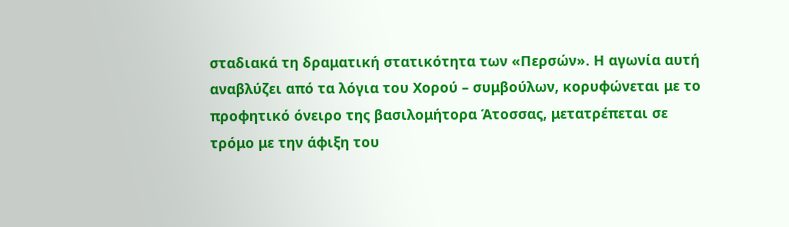σταδιακά τη δραματική στατικότητα των «Περσών». Η αγωνία αυτή αναβλύζει από τα λόγια του Χορού – συμβούλων, κορυφώνεται με το προφητικό όνειρο της βασιλομήτορα Άτοσσας, μετατρέπεται σε τρόμο με την άφιξη του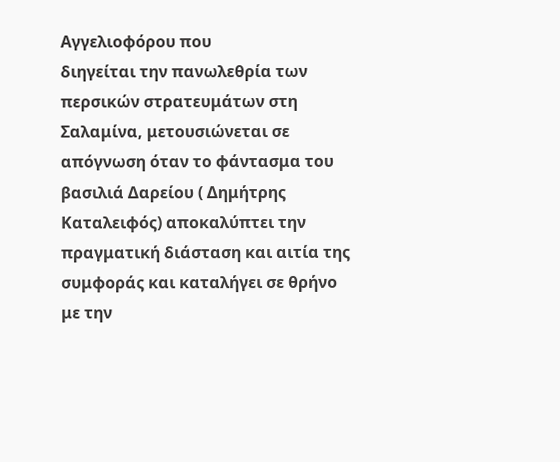Αγγελιοφόρου που
διηγείται την πανωλεθρία των περσικών στρατευμάτων στη Σαλαμίνα, μετουσιώνεται σε απόγνωση όταν το φάντασμα του βασιλιά Δαρείου ( Δημήτρης Καταλειφός) αποκαλύπτει την πραγματική διάσταση και αιτία της συμφοράς και καταλήγει σε θρήνο με την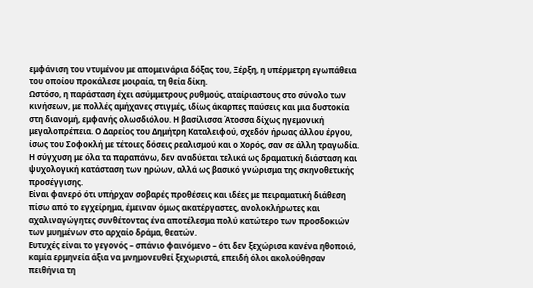εμφάνιση του ντυμένου με απομεινάρια δόξας του, Ξέρξη, η υπέρμετρη εγωπάθεια του οποίου προκάλεσε μοιραία, τη θεία δίκη.
Ωστόσο, η παράσταση έχει ασύμμετρους ρυθμούς, αταίριαστους στο σύνολο των κινήσεων, με πολλές αμήχανες στιγμές, ιδίως άκαρπες παύσεις και μια δυστοκία στη διανομή, εμφανής ολωσδιόλου. Η βασίλισσα Άτοσσα δίχως ηγεμονική μεγαλοπρέπεια. Ο Δαρείος του Δημήτρη Καταλειφού, σχεδόν ήρωας άλλου έργου, ίσως του Σοφοκλή με τέτοιες δόσεις ρεαλισμού και ο Χορός, σαν σε άλλη τραγωδία.
Η σύγχυση με όλα τα παραπάνω, δεν αναδύεται τελικά ως δραματική διάσταση και ψυχολογική κατάσταση των ηρώων, αλλά ως βασικό γνώρισμα της σκηνοθετικής προσέγγισης.
Είναι φανερό ότι υπήρχαν σοβαρές προθέσεις και ιδέες με πειραματική διάθεση
πίσω από το εγχείρημα, έμειναν όμως ακατέργαστες, ανολοκλήρωτες και αχαλιναγώγητες συνθέτοντας ένα αποτέλεσμα πολύ κατώτερο των προσδοκιών των μυημένων στο αρχαίο δράμα, θεατών.
Ευτυχές είναι το γεγονός – σπάνιο φαινόμενο – ότι δεν ξεχώρισα κανένα ηθοποιό, καμία ερμηνεία άξια να μνημονευθεί ξεχωριστά, επειδή όλοι ακολούθησαν πειθήνια τη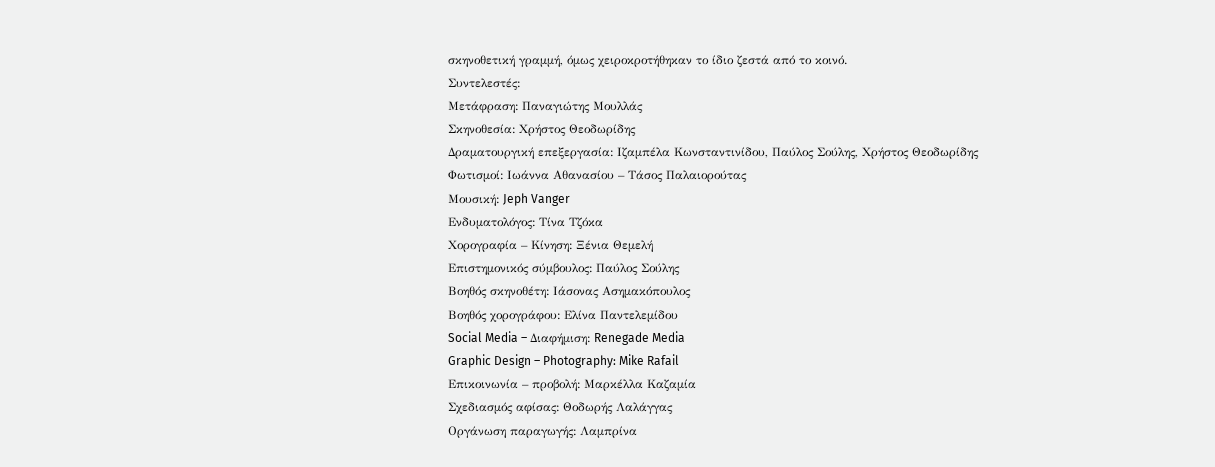σκηνοθετική γραμμή, όμως χειροκροτήθηκαν το ίδιο ζεστά από το κοινό.
Συντελεστές:
Μετάφραση: Παναγιώτης Μουλλάς
Σκηνοθεσία: Χρήστος Θεοδωρίδης
Δραματουργική επεξεργασία: Ιζαμπέλα Κωνσταντινίδου, Παύλος Σούλης, Χρήστος Θεοδωρίδης
Φωτισμοί: Ιωάννα Αθανασίου – Τάσος Παλαιορούτας
Μουσική: Jeph Vanger
Ενδυματολόγος: Τίνα Τζόκα
Χορογραφία – Κίνηση: Ξένια Θεμελή
Επιστημονικός σύμβουλος: Παύλος Σούλης
Βοηθός σκηνοθέτη: Ιάσονας Ασημακόπουλος
Βοηθός χορογράφου: Ελίνα Παντελεμίδου
Social Media – Διαφήμιση: Renegade Media
Graphic Design – Photography: Mike Rafail
Επικοινωνία – προβολή: Μαρκέλλα Καζαμία
Σχεδιασμός αφίσας: Θοδωρής Λαλάγγας
Οργάνωση παραγωγής: Λαμπρίνα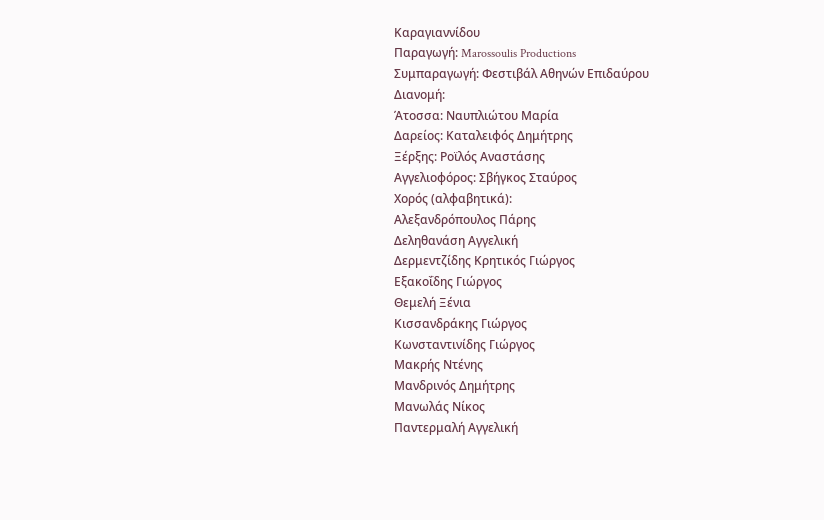Καραγιαννίδου
Παραγωγή: Marossoulis Productions
Συμπαραγωγή: Φεστιβάλ Αθηνών Επιδαύρου
Διανομή:
Άτοσσα: Ναυπλιώτου Μαρία
Δαρείος: Καταλειφός Δημήτρης
Ξέρξης: Ροϊλός Αναστάσης
Αγγελιοφόρος: Σβήγκος Σταύρος
Χορός (αλφαβητικά):
Αλεξανδρόπουλος Πάρης
Δεληθανάση Αγγελική
Δερμεντζίδης Κρητικός Γιώργος
Εξακοΐδης Γιώργος
Θεμελή Ξένια
Κισσανδράκης Γιώργος
Κωνσταντινίδης Γιώργος
Μακρής Ντένης
Μανδρινός Δημήτρης
Μανωλάς Νίκος
Παντερμαλή Αγγελική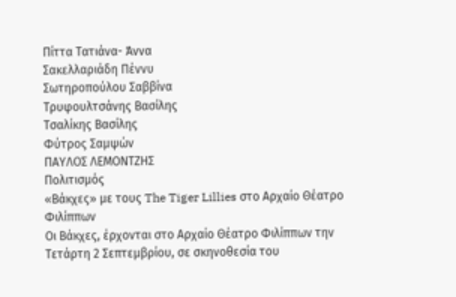Πίττα Τατιάνα- Άννα
Σακελλαριάδη Πέννυ
Σωτηροπούλου Σαββίνα
Τρυφουλτσάνης Βασίλης
Τσαλίκης Βασίλης
Φύτρος Σαμψών
ΠΑΥΛΟΣ ΛΕΜΟΝΤΖΗΣ
Πολιτισμός
«Βάκχες» με τους The Tiger Lillies στο Αρχαίο Θέατρο Φιλίππων
Oι Βάκχες, έρχονται στο Αρχαίο Θέατρο Φιλίππων την Τετάρτη 2 Σεπτεμβρίου, σε σκηνοθεσία του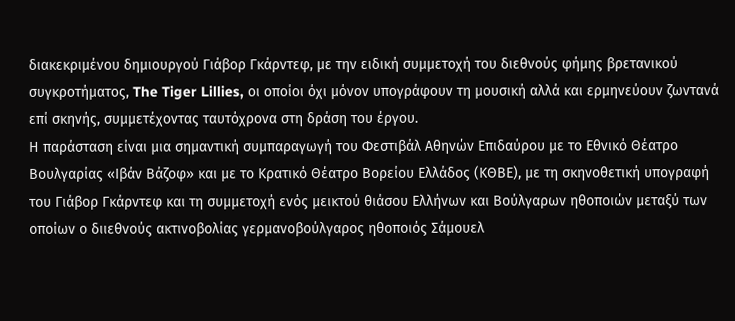διακεκριμένου δημιουργού Γιάβορ Γκάρντεφ, με την ειδική συμμετοχή του διεθνούς φήμης βρετανικού συγκροτήματος, The Tiger Lillies, οι οποίοι όχι μόνον υπογράφουν τη μουσική αλλά και ερμηνεύουν ζωντανά επί σκηνής, συμμετέχοντας ταυτόχρονα στη δράση του έργου.
Η παράσταση είναι μια σημαντική συμπαραγωγή του Φεστιβάλ Αθηνών Επιδαύρου με το Εθνικό Θέατρο Βουλγαρίας «Ιβάν Βάζοφ» και με το Κρατικό Θέατρο Βορείου Ελλάδος (ΚΘΒΕ), με τη σκηνοθετική υπογραφή του Γιάβορ Γκάρντεφ και τη συμμετοχή ενός μεικτού θιάσου Ελλήνων και Βούλγαρων ηθοποιών μεταξύ των οποίων ο διιεθνούς ακτινοβολίας γερμανοβούλγαρος ηθοποιός Σάμουελ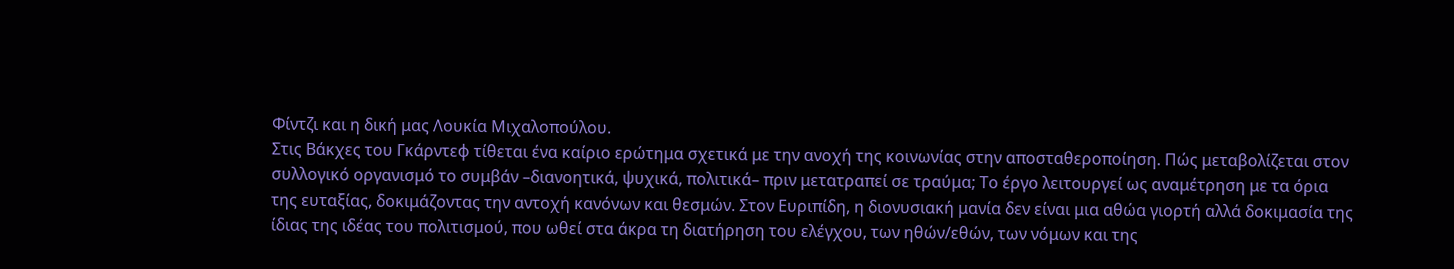Φίντζι και η δική μας Λουκία Μιχαλοπούλου.
Στις Βάκχες του Γκάρντεφ τίθεται ένα καίριο ερώτημα σχετικά με την ανοχή της κοινωνίας στην αποσταθεροποίηση. Πώς μεταβολίζεται στον συλλογικό οργανισμό το συμβάν –διανοητικά, ψυχικά, πολιτικά– πριν μετατραπεί σε τραύμα; Το έργο λειτουργεί ως αναμέτρηση με τα όρια της ευταξίας, δοκιμάζοντας την αντοχή κανόνων και θεσμών. Στον Ευριπίδη, η διονυσιακή μανία δεν είναι μια αθώα γιορτή αλλά δοκιμασία της ίδιας της ιδέας του πολιτισμού, που ωθεί στα άκρα τη διατήρηση του ελέγχου, των ηθών/εθών, των νόμων και της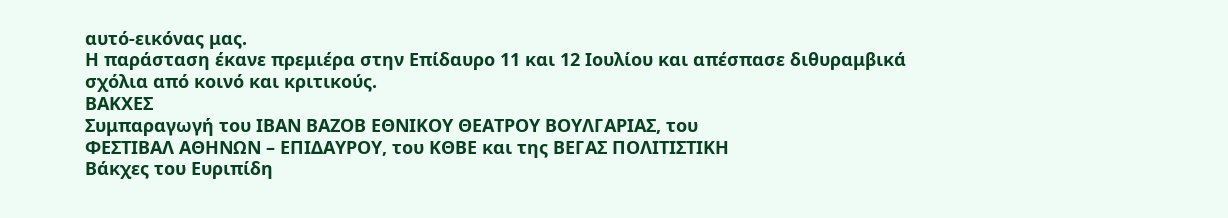αυτό-εικόνας μας.
Η παράσταση έκανε πρεμιέρα στην Επίδαυρο 11 και 12 Ιουλίου και απέσπασε διθυραμβικά σχόλια από κοινό και κριτικούς.
ΒΑΚΧΕΣ
Συμπαραγωγή του ΙΒΑΝ ΒΑΖΟΒ ΕΘΝΙΚΟΥ ΘΕΑΤΡΟΥ ΒΟΥΛΓΑΡΙΑΣ, του
ΦΕΣΤΙΒΑΛ ΑΘΗΝΩΝ – ΕΠΙΔΑΥΡΟΥ, του ΚΘΒΕ και της ΒΕΓΑΣ ΠΟΛΙΤΙΣΤΙΚΗ
Βάκχες του Ευριπίδη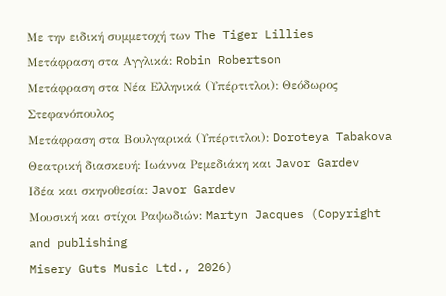Με την ειδική συμμετοχή των The Tiger Lillies
Μετάφραση στα Αγγλικά: Robin Robertson
Μετάφραση στα Νέα Ελληνικά (Υπέρτιτλοι): Θεόδωρος Στεφανόπουλος
Μετάφραση στα Βουλγαρικά (Υπέρτιτλοι): Doroteya Tabakova
Θεατρική διασκευή: Ιωάννα Ρεμεδιάκη και Javor Gardev
Ιδέα και σκηνοθεσία: Javor Gardev
Μουσική και στίχοι Ραψωδιών: Martyn Jacques (Copyright and publishing
Misery Guts Music Ltd., 2026)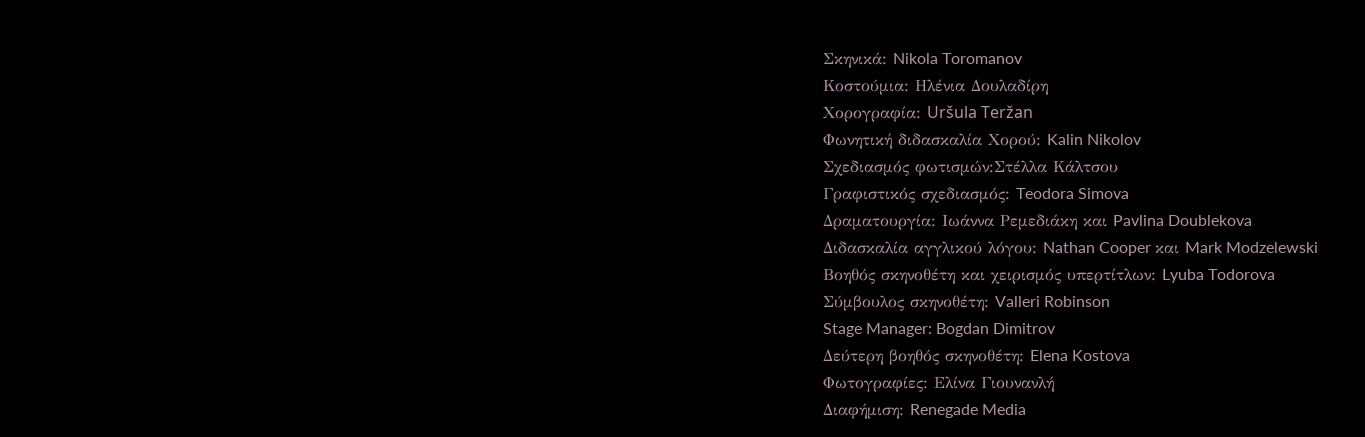Σκηνικά: Nikola Toromanov
Κοστούμια: Ηλένια Δουλαδίρη
Χορογραφία: Uršula Teržan
Φωνητική διδασκαλία Χορού: Kalin Nikolov
Σχεδιασμός φωτισμών:Στέλλα Κάλτσου
Γραφιστικός σχεδιασμός: Teodora Simova
Δραματουργία: Ιωάννα Ρεμεδιάκη και Pavlina Doublekova
Διδασκαλία αγγλικού λόγου: Nathan Cooper και Mark Modzelewski
Βοηθός σκηνοθέτη και χειρισμός υπερτίτλων: Lyuba Todorova
Σύμβουλος σκηνοθέτη: Valleri Robinson
Stage Manager: Bogdan Dimitrov
Δεύτερη βοηθός σκηνοθέτη: Elena Kostova
Φωτογραφίες: Ελίνα Γιουνανλή
Διαφήμιση: Renegade Media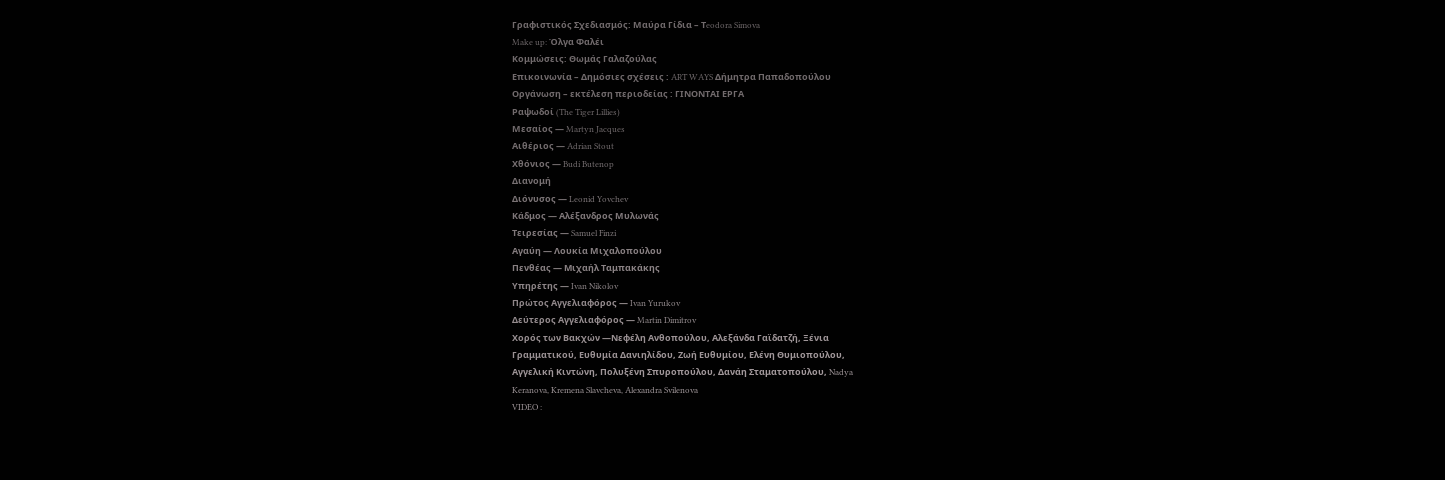Γραφιστικός Σχεδιασμός: Μαύρα Γίδια – Τeodora Simova
Make up: Όλγα Φαλέι
Κομμώσεις: Θωμάς Γαλαζούλας
Επικοινωνία – Δημόσιες σχέσεις : ART WAYS Δήμητρα Παπαδοπούλου
Οργάνωση – εκτέλεση περιοδείας : ΓΙΝΟΝΤΑΙ ΕΡΓΑ
Ραψωδοί (The Tiger Lillies)
Μεσαίος — Martyn Jacques
Aιθέριος — Adrian Stout
Χθόνιος — Budi Butenop
Διανομή
Διόνυσος — Leonid Yovchev
Κάδμος — Αλέξανδρος Μυλωνάς
Τειρεσίας — Samuel Finzi
Αγαύη — Λουκία Μιχαλοπούλου
Πενθέας — Mιχαήλ Ταμπακάκης
Υπηρέτης — Ivan Nikolov
Πρώτος Αγγελιαφόρος — Ivan Yurukov
Δεύτερος Αγγελιαφόρος — Martin Dimitrov
Χορός των Βακχών —Νεφέλη Ανθοπούλου, Aλεξάνδα Γαϊδατζή, Ξένια
Γραμματικού, Ευθυμία Δανιηλίδου, Ζωή Ευθυμίου, Ελένη Θυμιοπούλου,
Αγγελική Κιντώνη, Πολυξένη Σπυροπούλου, Δανάη Σταματοπούλου, Nadya
Keranova, Kremena Slavcheva, Alexandra Svilenova
VIDEO :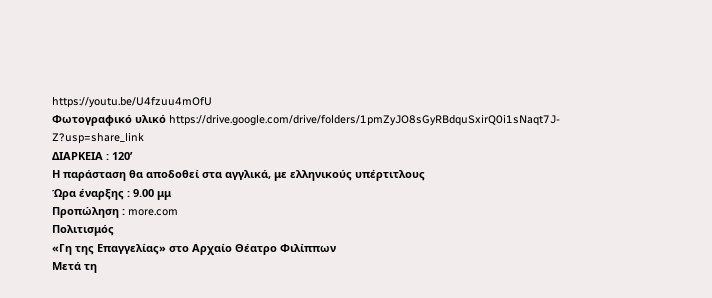https://youtu.be/U4fzuu4mOfU
Φωτογραφικό υλικό https://drive.google.com/drive/folders/1pmZyJO8sGyRBdquSxirQ0i1sNaqt7J-Z?usp=share_link
ΔΙΑΡΚΕΙΑ : 120’
Η παράσταση θα αποδοθεί στα αγγλικά, με ελληνικούς υπέρτιτλους
Ώρα έναρξης : 9.00 μμ
Προπώληση : more.com
Πολιτισμός
«Γη της Επαγγελίας» στο Αρχαίο Θέατρο Φιλίππων
Μετά τη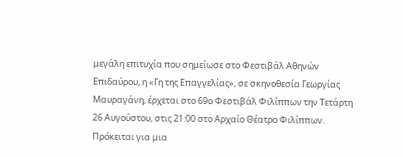μεγάλη επιτυχία που σημείωσε στο Φεστιβάλ Αθηνών Επιδαύρου, η «Γη της Επαγγελίας», σε σκηνοθεσία Γεωργίας Μαυραγάνη, έρχεται στο 69ο Φεστιβάλ Φιλίππων την Τετάρτη 26 Αυγούστου, στις 21:00 στο Αρχαίο Θέατρο Φιλίππων.
Πρόκειται για μια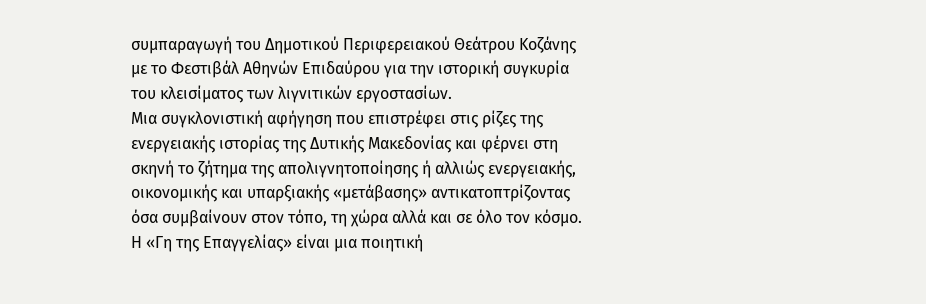συμπαραγωγή του Δημοτικού Περιφερειακού Θεάτρου Κοζάνης με το Φεστιβάλ Αθηνών Επιδαύρου για την ιστορική συγκυρία του κλεισίματος των λιγνιτικών εργοστασίων.
Μια συγκλονιστική αφήγηση που επιστρέφει στις ρίζες της ενεργειακής ιστορίας της Δυτικής Μακεδονίας και φέρνει στη σκηνή το ζήτημα της απολιγνητοποίησης ή αλλιώς ενεργειακής, οικονομικής και υπαρξιακής «μετάβασης» αντικατοπτρίζοντας όσα συμβαίνουν στον τόπο, τη χώρα αλλά και σε όλο τον κόσμο.
Η «Γη της Επαγγελίας» είναι μια ποιητική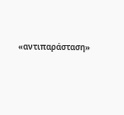«αντιπαράσταση»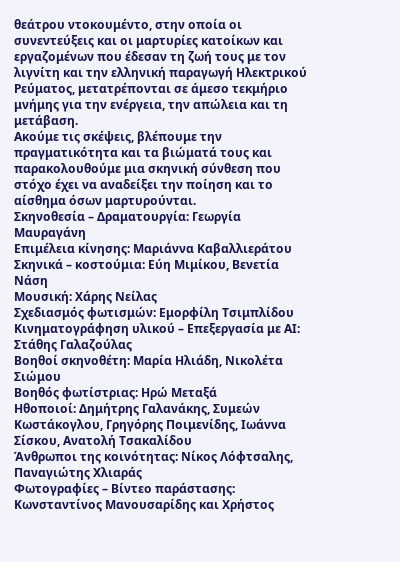θεάτρου ντοκουμέντο, στην οποία οι συνεντεύξεις και οι μαρτυρίες κατοίκων και εργαζομένων που έδεσαν τη ζωή τους με τον λιγνίτη και την ελληνική παραγωγή Ηλεκτρικού Ρεύματος, μετατρέπονται σε άμεσο τεκμήριο μνήμης για την ενέργεια, την απώλεια και τη μετάβαση.
Ακούμε τις σκέψεις, βλέπουμε την πραγματικότητα και τα βιώματά τους και παρακολουθούμε μια σκηνική σύνθεση που στόχο έχει να αναδείξει την ποίηση και το αίσθημα όσων μαρτυρούνται.
Σκηνοθεσία – Δραματουργία: Γεωργία Μαυραγάνη
Επιμέλεια κίνησης: Μαριάννα Καβαλλιεράτου
Σκηνικά – κοστούμια: Εύη Μιμίκου, Βενετία Νάση
Μουσική: Χάρης Νείλας
Σχεδιασμός φωτισμών: Εμορφίλη Τσιμπλίδου
Κινηματογράφηση υλικού – Επεξεργασία με ΑΙ: Στάθης Γαλαζούλας
Βοηθοί σκηνοθέτη: Μαρία Ηλιάδη, Νικολέτα Σιώμου
Βοηθός φωτίστριας: Ηρώ Μεταξά
Ηθοποιοί: Δημήτρης Γαλανάκης, Συμεών Κωστάκογλου, Γρηγόρης Ποιμενίδης, Ιωάννα Σίσκου, Ανατολή Τσακαλίδου
Άνθρωποι της κοινότητας: Νίκος Λόφτσαλης, Παναγιώτης Χλιαράς
Φωτογραφίες – Βίντεο παράστασης: Κωνσταντίνος Μανουσαρίδης και Χρήστος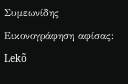Συμεωνίδης
Εικονογράφηση αφίσας: Lekõ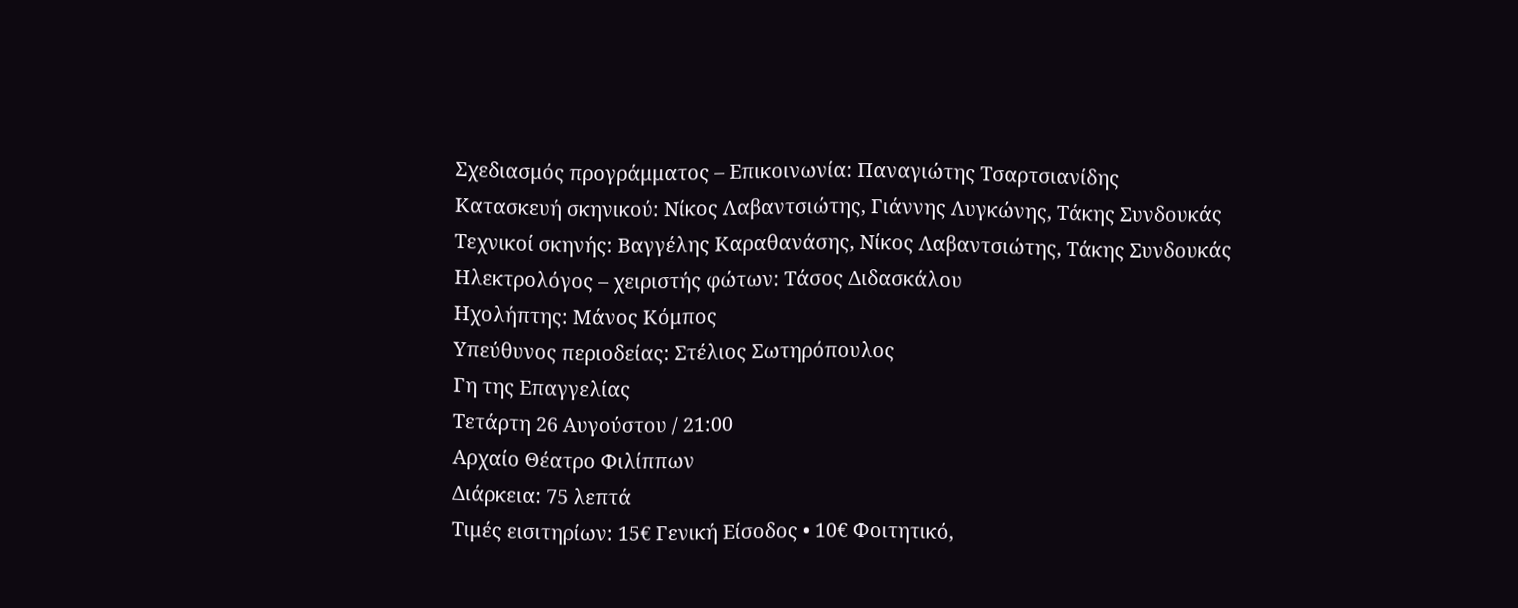Σχεδιασμός προγράμματος – Επικοινωνία: Παναγιώτης Τσαρτσιανίδης
Κατασκευή σκηνικού: Νίκος Λαβαντσιώτης, Γιάννης Λυγκώνης, Τάκης Συνδουκάς
Τεχνικοί σκηνής: Βαγγέλης Καραθανάσης, Νίκος Λαβαντσιώτης, Τάκης Συνδουκάς
Ηλεκτρολόγος – χειριστής φώτων: Τάσος Διδασκάλου
Ηχολήπτης: Μάνος Κόμπος
Υπεύθυνος περιοδείας: Στέλιος Σωτηρόπουλος
Γη της Επαγγελίας
Τετάρτη 26 Αυγούστου / 21:00
Αρχαίο Θέατρο Φιλίππων
Διάρκεια: 75 λεπτά
Τιμές εισιτηρίων: 15€ Γενική Είσοδος • 10€ Φοιτητικό,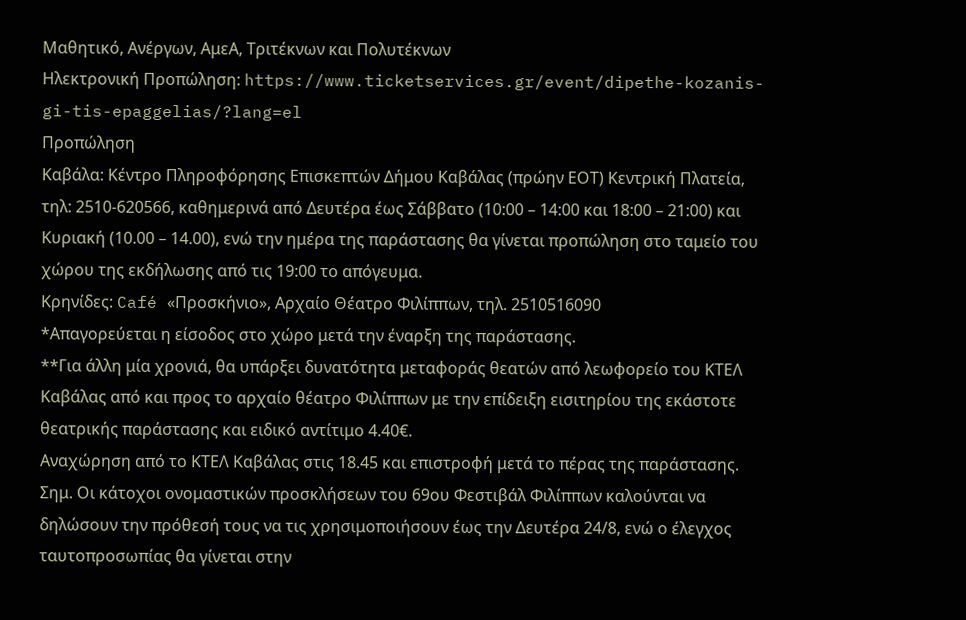Μαθητικό, Ανέργων, ΑμεΑ, Τριτέκνων και Πολυτέκνων
Ηλεκτρονική Προπώληση: https://www.ticketservices.gr/event/dipethe-kozanis-gi-tis-epaggelias/?lang=el
Προπώληση
Καβάλα: Κέντρο Πληροφόρησης Επισκεπτών Δήμου Καβάλας (πρώην ΕΟΤ) Κεντρική Πλατεία, τηλ: 2510-620566, καθημερινά από Δευτέρα έως Σάββατο (10:00 – 14:00 και 18:00 – 21:00) και Κυριακή (10.00 – 14.00), ενώ την ημέρα της παράστασης θα γίνεται προπώληση στο ταμείο του χώρου της εκδήλωσης από τις 19:00 το απόγευμα.
Κρηνίδες: Café «Προσκήνιο», Αρχαίο Θέατρο Φιλίππων, τηλ. 2510516090
*Απαγορεύεται η είσοδος στο χώρο μετά την έναρξη της παράστασης.
**Για άλλη μία χρονιά, θα υπάρξει δυνατότητα μεταφοράς θεατών από λεωφορείο του ΚΤΕΛ Καβάλας από και προς το αρχαίο θέατρο Φιλίππων με την επίδειξη εισιτηρίου της εκάστοτε θεατρικής παράστασης και ειδικό αντίτιμο 4.40€.
Αναχώρηση από το ΚΤΕΛ Καβάλας στις 18.45 και επιστροφή μετά το πέρας της παράστασης.
Σημ. Οι κάτοχοι ονομαστικών προσκλήσεων του 69ου Φεστιβάλ Φιλίππων καλούνται να δηλώσουν την πρόθεσή τους να τις χρησιμοποιήσουν έως την Δευτέρα 24/8, ενώ ο έλεγχος ταυτοπροσωπίας θα γίνεται στην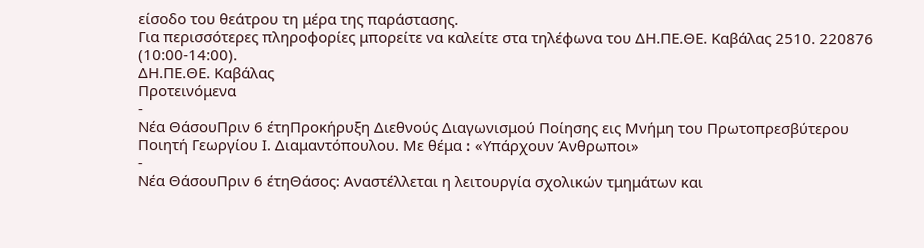είσοδο του θεάτρου τη μέρα της παράστασης.
Για περισσότερες πληροφορίες μπορείτε να καλείτε στα τηλέφωνα του ΔΗ.ΠΕ.ΘΕ. Καβάλας 2510. 220876 (10:00-14:00).
ΔΗ.ΠΕ.ΘΕ. Καβάλας
Προτεινόμενα
-
Νέα ΘάσουΠριν 6 έτηΠροκήρυξη Διεθνούς Διαγωνισμού Ποίησης εις Μνήμη του Πρωτοπρεσβύτερου Ποιητή Γεωργίου Ι. Διαμαντόπουλου. Με θέμα ꓽ «Υπάρχουν Άνθρωποι»
-
Νέα ΘάσουΠριν 6 έτηΘάσος: Αναστέλλεται η λειτουργία σχολικών τμημάτων και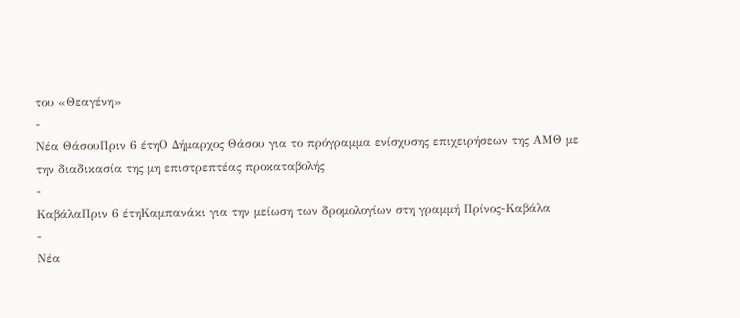του «Θεαγένη»
-
Νέα ΘάσουΠριν 6 έτηΟ Δήμαρχος Θάσου για το πρόγραμμα ενίσχυσης επιχειρήσεων της ΑΜΘ με την διαδικασία της μη επιστρεπτέας προκαταβολής
-
ΚαβάλαΠριν 6 έτηΚαμπανάκι για την μείωση των δρομολογίων στη γραμμή Πρίνος-Καβάλα
-
Νέα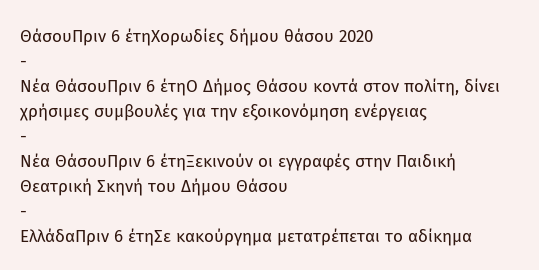ΘάσουΠριν 6 έτηΧορωδίες δήμου θάσου 2020
-
Νέα ΘάσουΠριν 6 έτηΟ Δήμος Θάσου κοντά στον πολίτη, δίνει χρήσιμες συμβουλές για την εξοικονόμηση ενέργειας
-
Νέα ΘάσουΠριν 6 έτηΞεκινούν οι εγγραφές στην Παιδική Θεατρική Σκηνή του Δήμου Θάσου
-
ΕλλάδαΠριν 6 έτηΣε κακούργημα μετατρέπεται το αδίκημα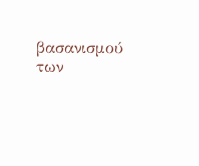βασανισμού των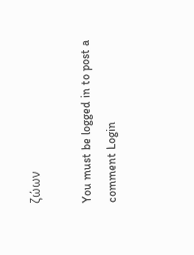ζώων

You must be logged in to post a comment Login